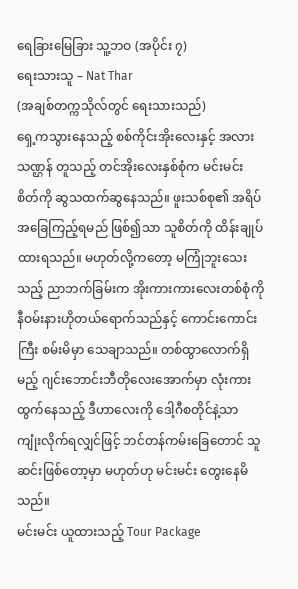ရေခြားမြေခြား သူ့ဘဝ (အပိုင်း ၇)
ရေးသားသူ – Nat Thar
(အချစ်တက္ကသိုလ်တွင် ရေးသားသည်)
ရှေ့ကသွားနေသည့် စစ်ကိုင်းအိုးလေးနှင့် အလားသဏ္ဌန် တူသည့် တင်အိုးလေးနှစ်စုံက မင်းမင်းစိတ်ကို ဆွသထက်ဆွနေသည်။ ဖူးသစ်စု၏ အရိပ်အခြေကြည့်ရမည် ဖြစ်၍သာ သူစိတ်ကို ထိန်းချုပ်ထားရသည်။ မဟုတ်လို့ကတော့ မကြုံဘူးသေးသည့် ညာဘက်ခြမ်းက အိုးကားကားလေးတစ်စုံကို နီဝမ်းနားဟိုတယ်ရောက်သည်နှင့် ကောင်းကောင်းကြီး စမ်းမိမှာ သေချာသည်။ တစ်ထွာလောက်ရှိမည့် ဂျင်းဘောင်းဘီတိုလေးအောက်မှာ လုံးကားထွက်နေသည့် ဒီဟာလေးကို ဒေါ့ဂီစတိုင်နဲ့သာ ကျုံးလိုက်ရလျှင်ဖြင့် ဘင်တန်ကမ်းခြေတောင် သူဆင်းဖြစ်တော့မှာ မဟုတ်ဟု မင်းမင်း တွေးနေမိသည်။
မင်းမင်း ယူထားသည့် Tour Package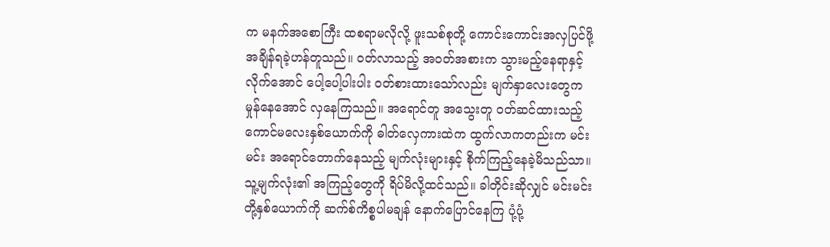က မနက်အစောကြီး ထစရာမလိုလို့ ဖူးသစ်စုတို့ ကောင်းကောင်းအလှပြင်ဖို့ အချိန်ရခဲ့ဟန်တူသည်။ ဝတ်လာသည့် အဝတ်အစားက သွားမည့်နေရာနှင့်လိုက်အောင် ပေါ့ပေါ့ပါးပါး ဝတ်စားထားသော်လည်း မျက်နှာလေးတွေက မှုန်နေအောင် လှနေကြသည်။ အရောင်တူ အသွေးတူ ဝတ်ဆင်ထားသည့် ကောင်မလေးနှစ်ယောက်ကို ဓါတ်လှေကားထဲက ထွက်လာကတည်းက မင်းမင်း အရောင်တောက်နေသည့် မျက်လုံးများနှင့် စိုက်ကြည့်နေခဲ့မိသည်သာ။ သူ့မျက်လုံး၏ အကြည့်တွေကို ရိပ်မိလို့ထင်သည်။ ခါတိုင်းဆိုလျှင် မင်းမင်းတို့နှစ်ယောက်ကို ဆက်စ်ကိစ္စပါမချန် နောက်ပြောင်နေကြ ပုံ့ပုံ့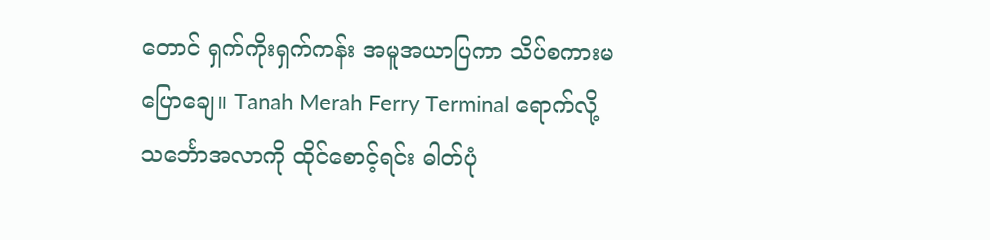တောင် ရှက်ကိုးရှက်ကန်း အမူအယာပြကာ သိပ်စကားမပြောချေ။ Tanah Merah Ferry Terminal ရောက်လို့ သင်္ဘောအလာကို ထိုင်စောင့်ရင်း ဓါတ်ပုံ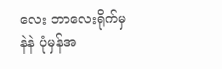လေး ဘာလေးရိုက်မှ နဲနဲ ပုံမှန်အ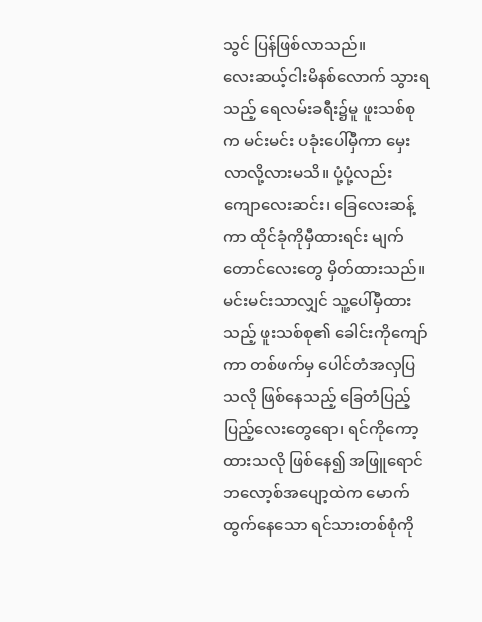သွင် ပြန်ဖြစ်လာသည်။
လေးဆယ့်ငါးမိနစ်လောက် သွားရသည့် ရေလမ်းခရီး၌မူ ဖူးသစ်စုက မင်းမင်း ပခုံးပေါ်မှီကာ မှေးလာလို့လားမသိ။ ပုံ့ပုံ့လည်း ကျောလေးဆင်း၊ ခြေလေးဆန့်ကာ ထိုင်ခုံကိုမှီထားရင်း မျက်တောင်လေးတွေ မှိတ်ထားသည်။ မင်းမင်းသာလျှင် သူ့ပေါ်မှီထားသည့် ဖူးသစ်စု၏ ခေါင်းကိုကျော်ကာ တစ်ဖက်မှ ပေါင်တံအလှပြသလို ဖြစ်နေသည့် ခြေတံပြည့်ပြည့်လေးတွေရော၊ ရင်ကိုကော့ထားသလို ဖြစ်နေ၍ အဖြူရောင် ဘလော့စ်အပျော့ထဲက မောက်ထွက်နေသော ရင်သားတစ်စုံကို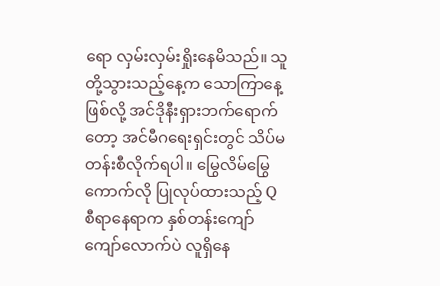ရော လှမ်းလှမ်းရှိုးနေမိသည်။ သူတို့သွားသည့်နေ့က သောကြာနေ့ဖြစ်လို့ အင်ဒိုနီးရှားဘက်ရောက်တော့ အင်မီဂရေးရှင်းတွင် သိပ်မတန်းစီလိုက်ရပါ။ မြွေလိမ်မြွေကောက်လို ပြုလုပ်ထားသည့် Q စီရာနေရာက နှစ်တန်းကျော်ကျော်လောက်ပဲ လူရှိနေ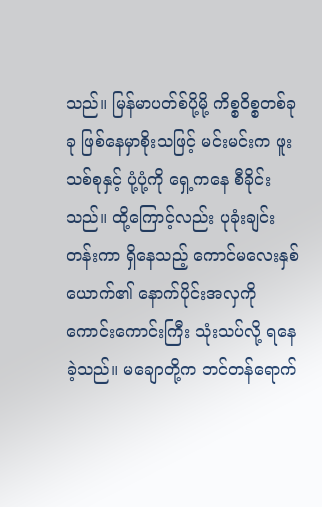သည်။ မြန်မာပတ်စ်ပို့မို့ ကိစ္စဝိစ္စတစ်ခုခု ဖြစ်နေမှာစိုးသဖြင့် မင်းမင်းက ဖူးသစ်စုနှင့် ပုံ့ပုံ့ကို ရှေ့ကနေ စီခိုင်းသည်။ ထို့ကြောင့်လည်း ပုခုံးချင်းတန်းကာ ရှိနေသည့် ကောင်မလေးနှစ်ယောက်၏ နောက်ပိုင်းအလှကို ကောင်းကောင်းကြီး သုံးသပ်လို့ ရနေခဲ့သည်။ မချောတို့က ဘင်တန်ရောက်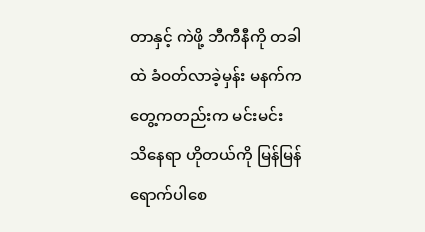တာနှင့် ကဲဖို့ ဘီကီနီကို တခါထဲ ခံဝတ်လာခဲ့မှန်း မနက်က တွေ့ကတည်းက မင်းမင်း သိနေရာ ဟိုတယ်ကို မြန်မြန်ရောက်ပါစေ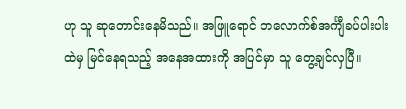ဟု သူ ဆုတောင်းနေမိသည်။ အဖြူရောင် ဘလောက်စ်အင်္ကျီခပ်ပါးပါးထဲမှ မြင်နေရသည့် အနေအထားကို အပြင်မှာ သူ တွေ့ချင်လှပြီ။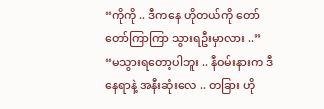“ကိုကို .. ဒီကနေ ဟိုတယ်ကို တော်တော်ကြာကြာ သွားရဦးမှာလား ..”
“မသွားရတော့ပါဘူး .. နီဝမ်းနားက ဒီနေရာနဲ့ အနီးဆုံးလေ .. တခြား ဟို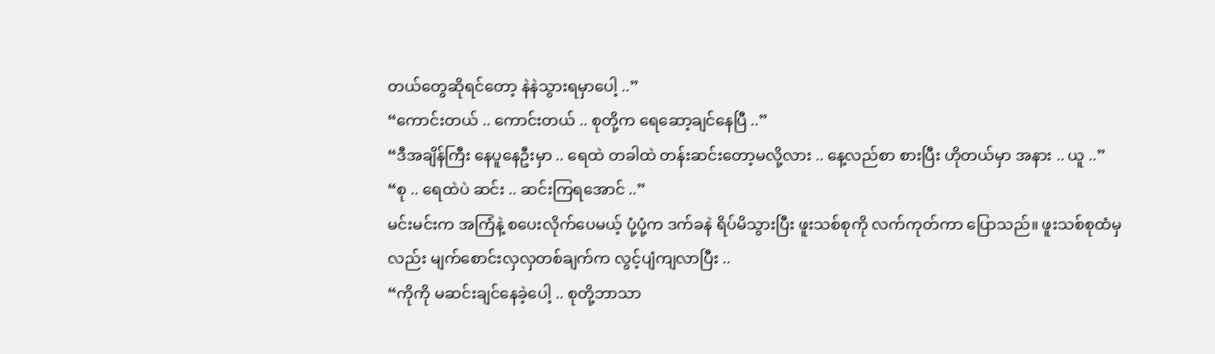တယ်တွေဆိုရင်တော့ နဲနဲသွားရမှာပေါ့ ..”
“ကောင်းတယ် .. ကောင်းတယ် .. စုတို့က ရေဆော့ချင်နေပြီ ..”
“ဒီအချိန်ကြီး နေပူနေဦးမှာ .. ရေထဲ တခါထဲ တန်းဆင်းတော့မလို့လား .. နေ့လည်စာ စားပြီး ဟိုတယ်မှာ အနား .. ယူ ..”
“စု .. ရေထဲပဲ ဆင်း .. ဆင်းကြရအောင် ..”
မင်းမင်းက အကြံနဲ့ စပေးလိုက်ပေမယ့် ပုံ့ပုံ့က ဒက်ခနဲ ရိပ်မိသွားပြီး ဖူးသစ်စုကို လက်ကုတ်ကာ ပြောသည်။ ဖူးသစ်စုထံမှလည်း မျက်စောင်းလှလှတစ်ချက်က လွင့်ပျံကျလာပြီး ..
“ကိုကို မဆင်းချင်နေခဲ့ပေါ့ .. စုတို့ဘာသာ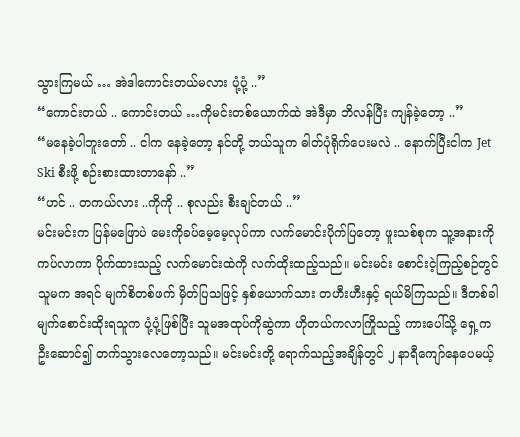သွားကြမယ် … အဲဒါကောင်းတယ်မလား ပုံ့ပုံ့ ..”
“ကောင်းတယ် .. ကောင်းတယ် …ကိုမင်းတစ်ယောက်ထဲ အဲဒီမှာ ဘိလန်ပြီး ကျန်ခဲ့တော့ ..”
“မနေခဲ့ပါဘူးတော် .. ငါက နေခဲ့တော့ နင်တို့ ဘယ်သူက ဓါတ်ပုံရိုက်ပေးမလဲ .. နောက်ပြီးငါက Jet Ski စီးဖို့ စဉ်းစားထားတာနော် ..”
“ဟင် .. တကယ်လား ..ကိုကို .. စုလည်း စီးချင်တယ် ..”
မင်းမင်းက ပြန်မဖြောပဲ မေးကိုခပ်မေ့မေ့လုပ်ကာ လက်မောင်းပိုက်ပြတော့ ဖူးသစ်စုက သူ့အနားကို ကပ်လာကာ ပိုက်ထားသည့် လက်မောင်းထဲကို လက်ထိုးထည့်သည်။ မင်းမင်း စောင်းငဲ့ကြည့်စဉ်တွင် သူမက အရင် မျက်စိတစ်ဖက် မှိတ်ပြသဖြင့် နှစ်ယောက်သား တဟီးဟီးနှင့် ရယ်မိကြသည်။ ဒီတစ်ခါ မျက်စောင်းထိုးရသူက ပုံ့ပုံ့ဖြစ်ပြီး သူမအထုပ်ကိုဆွဲကာ ဟိုတယ်ကလာကြိုသည့် ကားပေါ်သို့ ရှေ့က ဦးဆောင်၍ တက်သွားလေတော့သည်။ မင်းမင်းတို့ ရောက်သည့်အချိန်တွင် ၂ နာရီကျော်နေပေမယ့်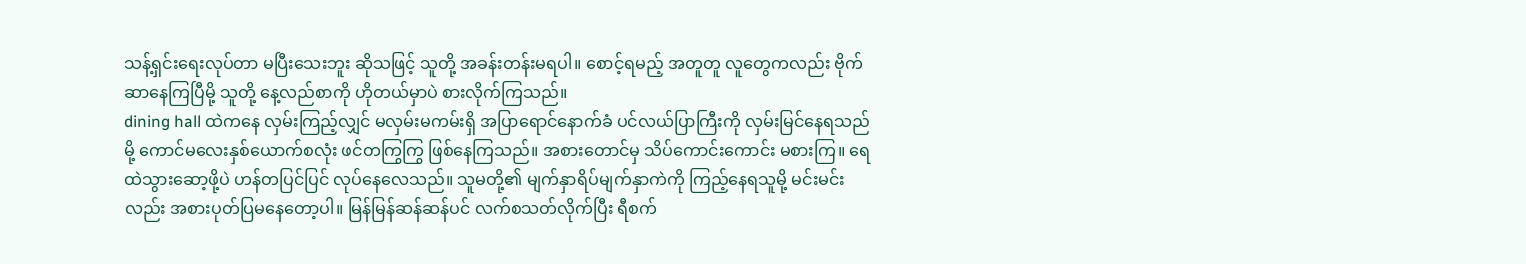သန့်ရှင်းရေးလုပ်တာ မပြီးသေးဘူး ဆိုသဖြင့် သူတို့ အခန်းတန်းမရပါ။ စောင့်ရမည့် အတူတူ လူတွေကလည်း ဗိုက်ဆာနေကြပြီမို့ သူတို့ နေ့လည်စာကို ဟိုတယ်မှာပဲ စားလိုက်ကြသည်။
dining hall ထဲကနေ လှမ်းကြည့်လျှင် မလှမ်းမကမ်းရှိ အပြာရောင်နောက်ခံ ပင်လယ်ပြာကြီးကို လှမ်းမြင်နေရသည်မို့ ကောင်မလေးနှစ်ယောက်စလုံး ဖင်တကြွကြွ ဖြစ်နေကြသည်။ အစားတောင်မှ သိပ်ကောင်းကောင်း မစားကြ။ ရေထဲသွားဆော့ဖို့ပဲ ဟန်တပြင်ပြင် လုပ်နေလေသည်။ သူမတို့၏ မျက်နှာရိပ်မျက်နှာကဲကို ကြည့်နေရသူမို့ မင်းမင်းလည်း အစားပုတ်ပြမနေတော့ပါ။ မြန်မြန်ဆန်ဆန်ပင် လက်စသတ်လိုက်ပြီး ရီစက်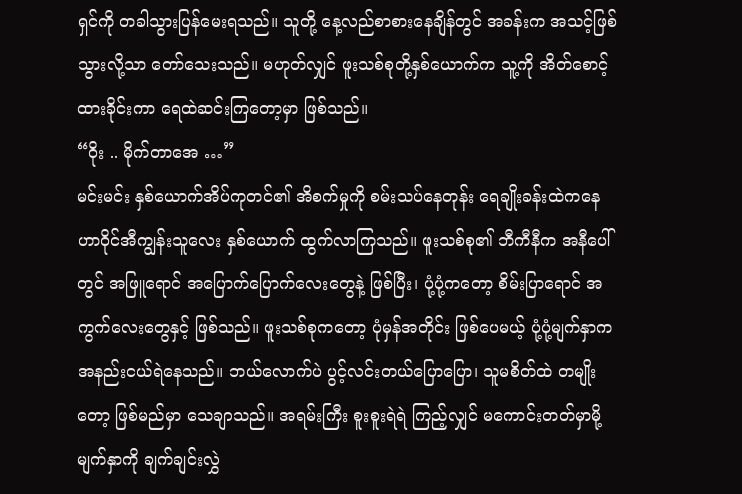ရှင်ကို တခါသွားပြန်မေးရသည်။ သူတို့ နေ့လည်စာစားနေချိန်တွင် အခန်းက အသင့်ဖြစ်သွားလို့သာ တော်သေးသည်။ မဟုတ်လျှင် ဖူးသစ်စုတို့နှစ်ယောက်က သူ့ကို အိတ်စောင့်ထားခိုင်းကာ ရေထဲဆင်းကြတော့မှာ ဖြစ်သည်။
“ဝိုး .. မိုက်တာအေ …”
မင်းမင်း နှစ်ယောက်အိပ်ကုတင်၏ အိစက်မှုကို စမ်းသပ်နေတုန်း ရေချိုးခန်းထဲကနေ ဟာဝိုင်အီကျွန်းသူလေး နှစ်ယောက် ထွက်လာကြသည်။ ဖူးသစ်စု၏ ဘီကီနီက အနီပေါ်တွင် အဖြူရောင် အပြောက်ပြောက်လေးတွေနဲ့ ဖြစ်ပြီး၊ ပုံ့ပုံ့ကတော့ စိမ်းပြာရောင် အကွက်လေးတွေနှင့် ဖြစ်သည်။ ဖူးသစ်စုကတော့ ပုံမှန်အတိုင်း ဖြစ်ပေမယ့် ပုံ့ပုံ့မျက်နှာက အနည်းငယ်ရဲနေသည်။ ဘယ်လောက်ပဲ ပွင့်လင်းတယ်ပြောပြော၊ သူမစိတ်ထဲ တမျိုးတော့ ဖြစ်မည်မှာ သေချာသည်။ အရမ်းကြီး စူးစူးရဲရဲ ကြည့်လျှင် မကောင်းတတ်မှာမို့ မျက်နှာကို ချက်ချင်းလွှဲ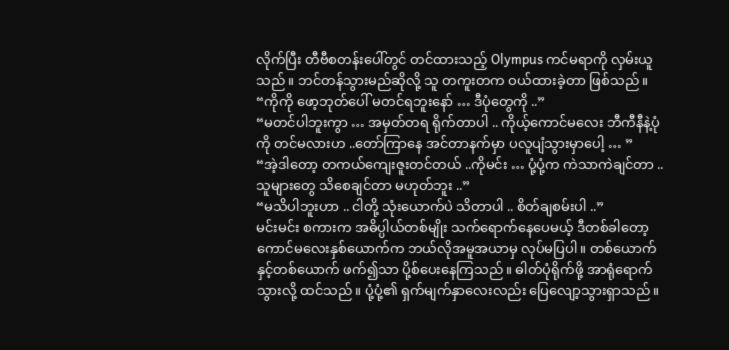လိုက်ပြီး တီဗီစတန်းပေါ်တွင် တင်ထားသည့် Olympus ကင်မရာကို လှမ်းယူသည်။ ဘင်တန်သွားမည်ဆိုလို့ သူ တကူးတက ဝယ်ထားခဲ့တာ ဖြစ်သည်။
“ကိုကို ဖော့ဘုတ်ပေါ် မတင်ရဘူးနော် … ဒီပုံတွေကို ..”
“မတင်ပါဘူးကွာ … အမှတ်တရ ရိုက်တာပါ .. ကိုယ့်ကောင်မလေး ဘီကီနီနဲ့ပုံကို တင်မလားဟ ..တော်ကြာနေ အင်တာနက်မှာ ပလူပျံသွားမှာပေါ့ … ”
“အဲ့ဒါတော့ တကယ်ကျေးဇူးတင်တယ် ..ကိုမင်း … ပုံ့ပုံ့က ကဲသာကဲချင်တာ .. သူများတွေ သိစေချင်တာ မဟုတ်ဘူး ..”
“မသိပါဘူးဟာ .. ငါတို့ သုံးယောက်ပဲ သိတာပါ .. စိတ်ချစမ်းပါ ..”
မင်းမင်း စကားက အဓိပ္ပါယ်တစ်မျိုး သက်ရောက်နေပေမယ့် ဒီတစ်ခါတော့ ကောင်မလေးနှစ်ယောက်က ဘယ်လိုအမူအယာမှ လုပ်မပြပါ။ တစ်ယောက်နှင့်တစ်ယောက် ဖက်၍သာ ပို့စ်ပေးနေကြသည်။ ဓါတ်ပုံရိုက်ဖို့ အာရုံရောက်သွားလို့ ထင်သည်။ ပုံ့ပုံ့၏ ရှက်မျက်နှာလေးလည်း ပြေလျော့သွားရှာသည်။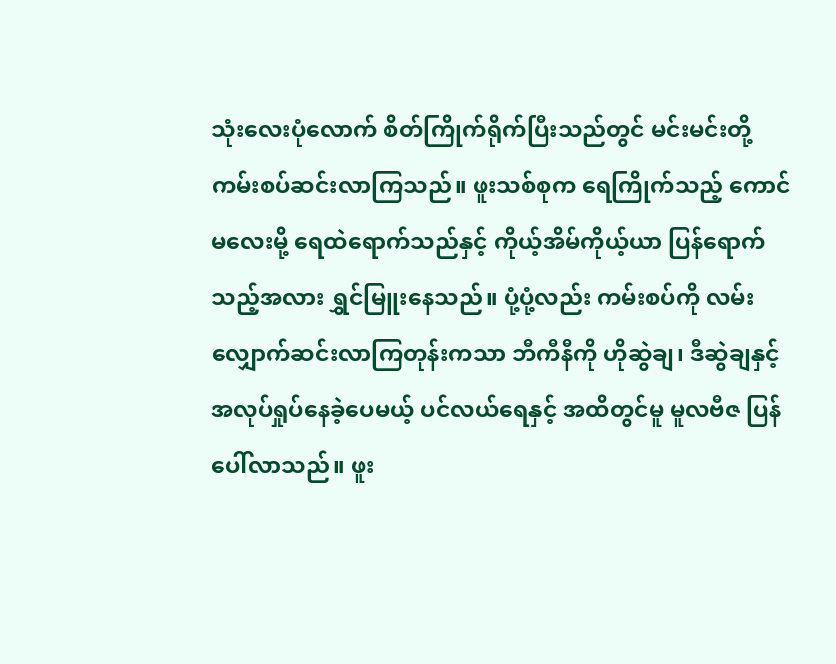သုံးလေးပုံလောက် စိတ်ကြိုက်ရိုက်ပြီးသည်တွင် မင်းမင်းတို့ ကမ်းစပ်ဆင်းလာကြသည်။ ဖူးသစ်စုက ရေကြိုက်သည့် ကောင်မလေးမို့ ရေထဲရောက်သည်နှင့် ကိုယ့်အိမ်ကိုယ့်ယာ ပြန်ရောက်သည့်အလား ရွှင်မြူးနေသည်။ ပုံ့ပုံ့လည်း ကမ်းစပ်ကို လမ်းလျှောက်ဆင်းလာကြတုန်းကသာ ဘီကီနီကို ဟိုဆွဲချ၊ ဒီဆွဲချနှင့် အလုပ်ရှုပ်နေခဲ့ပေမယ့် ပင်လယ်ရေနှင့် အထိတွင်မူ မူလဗီဇ ပြန်ပေါ်လာသည်။ ဖူး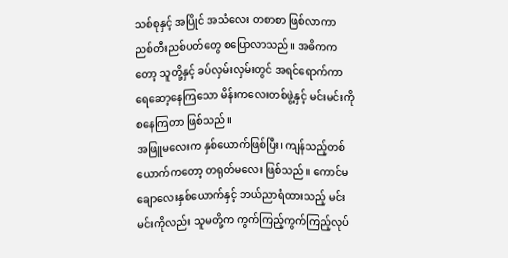သစ်စုနှင့် အပြိုင် အသံလေး တစာစာ ဖြစ်လာကာ ညစ်တီးညစ်ပတ်တွေ စပြောလာသည်။ အဓိကကတော့ သူတို့နှင့် ခပ်လှမ်းလှမ်းတွင် အရင်ရောက်ကာ ရေဆော့နေကြသော မိန်းကလေးတစ်ဖွဲ့နှင့် မင်းမင်းကို စနေကြတာ ဖြစ်သည်။
အဖြူမလေးက နှစ်ယောက်ဖြစ်ပြီး၊ ကျန်သည့်တစ်ယောက်ကတော့ တရုတ်မလေး ဖြစ်သည်။ ကောင်မချောလေးနှစ်ယောက်နှင့် ဘယ်ညာရံထားသည့် မင်းမင်းကိုလည်း သူမတို့က ကွက်ကြည့်ကွက်ကြည့်လုပ်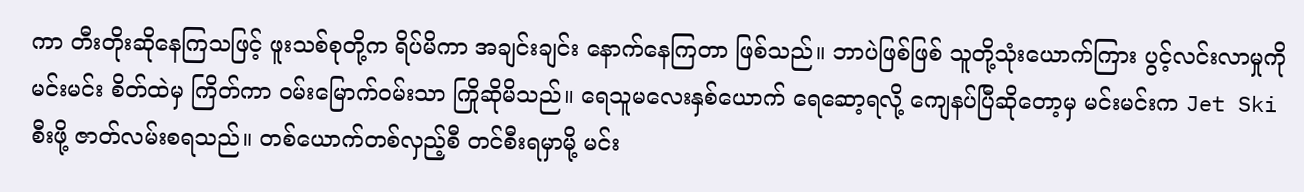ကာ တီးတိုးဆိုနေကြသဖြင့် ဖူးသစ်စုတို့က ရိပ်မိကာ အချင်းချင်း နောက်နေကြတာ ဖြစ်သည်။ ဘာပဲဖြစ်ဖြစ် သူတို့သုံးယောက်ကြား ပွင့်လင်းလာမှုကို မင်းမင်း စိတ်ထဲမှ ကြိတ်ကာ ဝမ်းမြောက်ဝမ်းသာ ကြိုဆိုမိသည်။ ရေသူမလေးနှစ်ယောက် ရေဆော့ရလို့ ကျေနပ်ပြီဆိုတော့မှ မင်းမင်းက Jet Ski စီးဖို့ ဇာတ်လမ်းစရသည်။ တစ်ယောက်တစ်လှည့်စီ တင်စီးရမှာမို့ မင်း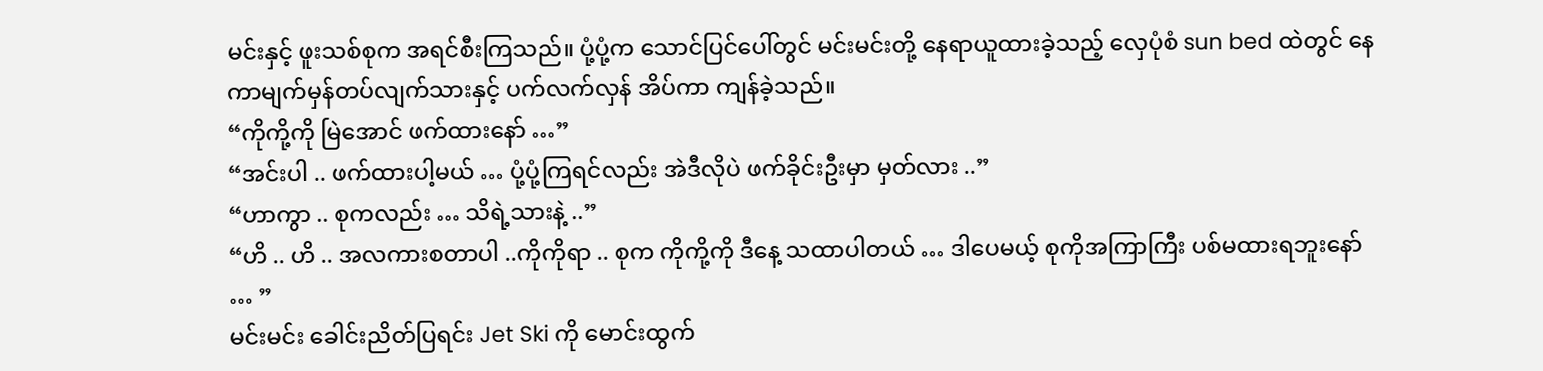မင်းနှင့် ဖူးသစ်စုက အရင်စီးကြသည်။ ပုံ့ပုံ့က သောင်ပြင်ပေါ်တွင် မင်းမင်းတို့ နေရာယူထားခဲ့သည့် လှေပုံစံ sun bed ထဲတွင် နေကာမျက်မှန်တပ်လျက်သားနှင့် ပက်လက်လှန် အိပ်ကာ ကျန်ခဲ့သည်။
“ကိုကို့ကို မြဲအောင် ဖက်ထားနော် …”
“အင်းပါ .. ဖက်ထားပါ့မယ် … ပုံ့ပုံ့ကြရင်လည်း အဲဒီလိုပဲ ဖက်ခိုင်းဦးမှာ မှတ်လား ..”
“ဟာကွာ .. စုကလည်း … သိရဲ့သားနဲ့ ..”
“ဟိ .. ဟိ .. အလကားစတာပါ ..ကိုကိုရာ .. စုက ကိုကို့ကို ဒီနေ့ သထာပါတယ် … ဒါပေမယ့် စုကိုအကြာကြီး ပစ်မထားရဘူးနော် … ”
မင်းမင်း ခေါင်းညိတ်ပြရင်း Jet Ski ကို မောင်းထွက်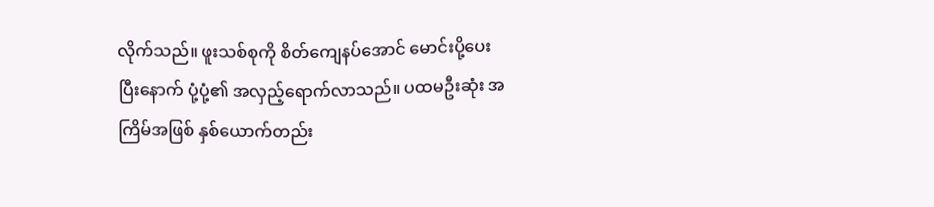လိုက်သည်။ ဖူးသစ်စုကို စိတ်ကျေနပ်အောင် မောင်းပို့ပေးပြီးနောက် ပုံ့ပုံ့၏ အလှည့်ရောက်လာသည်။ ပထမဦးဆုံး အကြိမ်အဖြစ် နှစ်ယောက်တည်း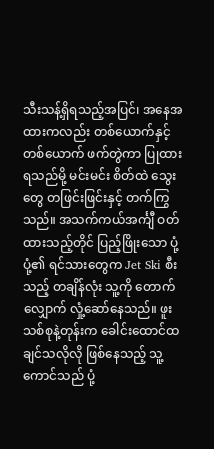သီးသန့်ရှိရသည့်အပြင်၊ အနေအထားကလည်း တစ်ယောက်နှင့်တစ်ယောက် ဖက်တွဲကာ ပြုထားရသည်မို့ မင်းမင်း စိတ်ထဲ သွေးတွေ တဖြင်းဖြင်းနှင့် တက်ကြွသည်။ အသက်ကယ်အင်္ကျီ ဝတ်ထားသည့်တိုင် ပြည့်ဖြိုးသော ပုံ့ပုံ့၏ ရင်သားတွေက Jet Ski စီးသည့် တချိန်လုံး သူ့ကို တောက်လျှောက် လှုံ့ဆော်နေသည်။ ဖူးသစ်စုနဲ့တုန်းက ခေါင်းထောင်ထချင်သလိုလို ဖြစ်နေသည့် သူ့ကောင်သည် ပုံ့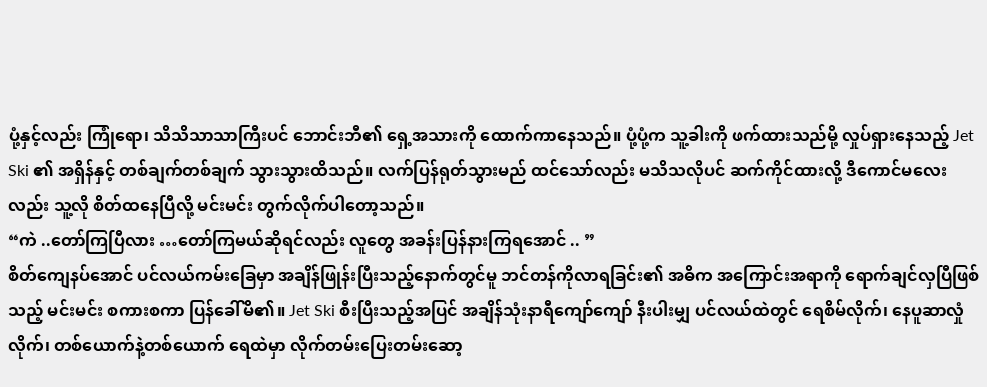ပုံ့နှင့်လည်း ကြုံရော၊ သိသိသာသာကြီးပင် ဘောင်းဘီ၏ ရှေ့အသားကို ထောက်ကာနေသည်။ ပုံ့ပုံ့က သူ့ခါးကို ဖက်ထားသည်မို့ လှုပ်ရှားနေသည့် Jet Ski ၏ အရှိန်နှင့် တစ်ချက်တစ်ချက် သွားသွားထိသည်။ လက်ပြန်ရုတ်သွားမည် ထင်သော်လည်း မသိသလိုပင် ဆက်ကိုင်ထားလို့ ဒီကောင်မလေးလည်း သူ့လို စိတ်ထနေပြီလို့ မင်းမင်း တွက်လိုက်ပါတော့သည်။
“ကဲ ..တော်ကြပြီလား …တော်ကြမယ်ဆိုရင်လည်း လူတွေ အခန်းပြန်နားကြရအောင် .. ”
စိတ်ကျေနပ်အောင် ပင်လယ်ကမ်းခြေမှာ အချိန်ဖြုန်းပြီးသည့်နောက်တွင်မူ ဘင်တန်ကိုလာရခြင်း၏ အဓိက အကြောင်းအရာကို ရောက်ချင်လှပြီဖြစ်သည့် မင်းမင်း စကားစကာ ပြန်ခေါ်မိ၏။ Jet Ski စီးပြီးသည့်အပြင် အချိန်သုံးနာရီကျော်ကျော် နီးပါးမျှ ပင်လယ်ထဲတွင် ရေစိမ်လိုက်၊ နေပူဆာလှုံလိုက်၊ တစ်ယောက်နဲ့တစ်ယောက် ရေထဲမှာ လိုက်တမ်းပြေးတမ်းဆော့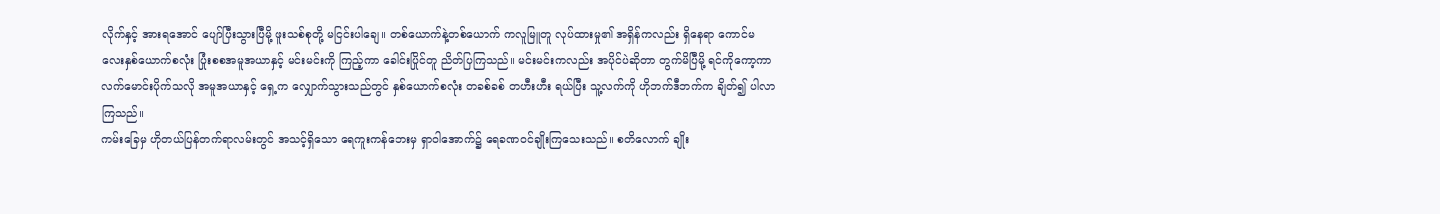လိုက်နှင့် အားရအောင် ပျော်ပြီးသွားပြီမို့ ဖူးသစ်စုတို့ မငြင်းပါချေ။ တစ်ယောက်နဲ့တစ်ယောက် ကလူမြူတူ လုပ်ထားမှု၏ အရှိန်ကလည်း ရှိနေရာ ကောင်မလေးနှစ်ယောက်စလုံး ပြုံးစစအမူအယာနှင့် မင်းမင်းကို ကြည့်ကာ ခေါင်းပြိုင်တူ ညိတ်ပြကြသည်။ မင်းမင်းကလည်း အပိုင်ပဲဆိုတာ တွက်မိပြီမို့ ရင်ကိုကော့ကာ လက်မောင်းပိုက်သလို အမူအယာနှင့် ရှေ့က လျှောက်သွားသည်တွင် နှစ်ယောက်စလုံး တခစ်ခစ် တဟီးဟီး ရယ်ပြီး သူ့လက်ကို ဟိုဘက်ဒီဘက်က ချိတ်၍ ပါလာကြသည်။
ကမ်းခြေမှ ဟိုတယ်ပြန်တက်ရာလမ်းတွင် အသင့်ရှိသော ရေကူးကန်ဘေးမှ ရှာဝါအောက်၌ ရေခဏဝင်ချိုးကြသေးသည်။ စတိလောက် ချိုး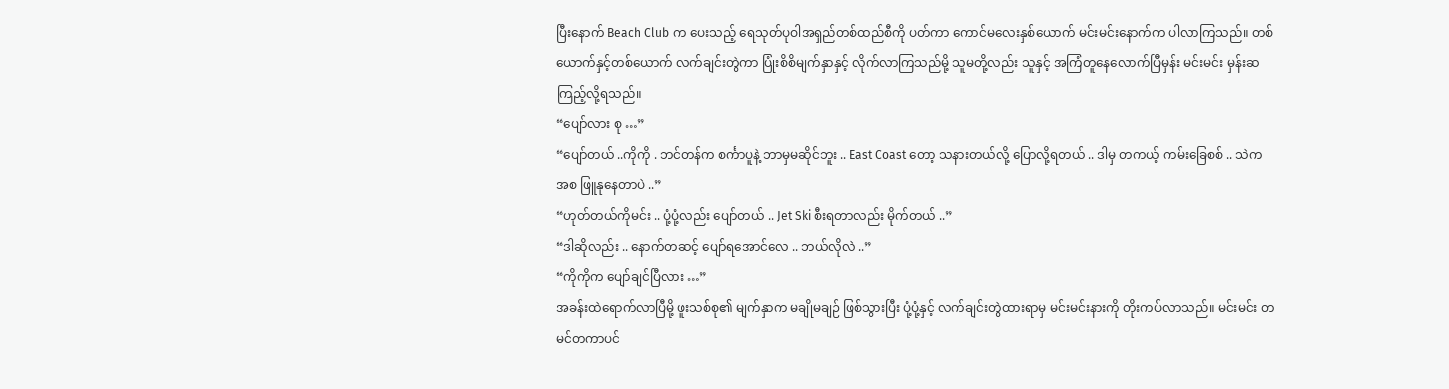ပြီးနောက် Beach Club က ပေးသည့် ရေသုတ်ပုဝါအရှည်တစ်ထည်စီကို ပတ်ကာ ကောင်မလေးနှစ်ယောက် မင်းမင်းနောက်က ပါလာကြသည်။ တစ်ယောက်နှင့်တစ်ယောက် လက်ချင်းတွဲကာ ပြုံးစိစိမျက်နှာနှင့် လိုက်လာကြသည်မို့ သူမတို့လည်း သူနှင့် အကြံတူနေလောက်ပြီမှန်း မင်းမင်း မှန်းဆကြည့်လို့ရသည်။
“ပျော်လား စု …”
“ပျော်တယ် ..ကိုကို . ဘင်တန်က စင်္ကာပူနဲ့ ဘာမှမဆိုင်ဘူး .. East Coast တော့ သနားတယ်လို့ ပြောလို့ရတယ် .. ဒါမှ တကယ့် ကမ်းခြေစစ် .. သဲကအစ ဖြူနုနေတာပဲ ..”
“ဟုတ်တယ်ကိုမင်း .. ပုံ့ပုံ့လည်း ပျော်တယ် .. Jet Ski စီးရတာလည်း မိုက်တယ် ..”
“ဒါဆိုလည်း .. နောက်တဆင့် ပျော်ရအောင်လေ .. ဘယ်လိုလဲ ..”
“ကိုကိုက ပျော်ချင်ပြီလား …”
အခန်းထဲရောက်လာပြီမို့ ဖူးသစ်စု၏ မျက်နှာက မချိုမချဉ် ဖြစ်သွားပြီး ပုံ့ပုံ့နှင့် လက်ချင်းတွဲထားရာမှ မင်းမင်းနားကို တိုးကပ်လာသည်။ မင်းမင်း တမင်တကာပင်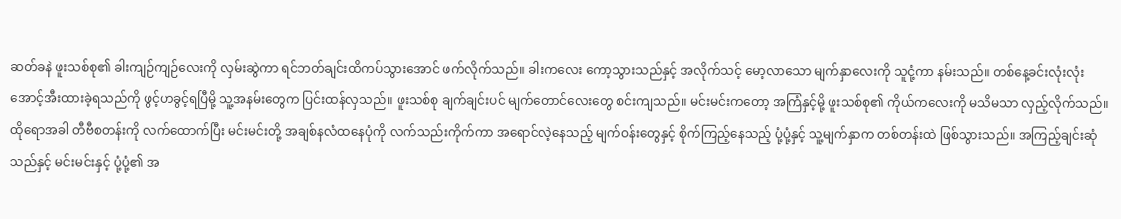ဆတ်ခနဲ ဖူးသစ်စု၏ ခါးကျဉ်ကျဉ်လေးကို လှမ်းဆွဲကာ ရင်ဘတ်ချင်းထိကပ်သွားအောင် ဖက်လိုက်သည်။ ခါးကလေး ကော့သွားသည်နှင့် အလိုက်သင့် မော့လာသော မျက်နှာလေးကို သူငုံ့ကာ နမ်းသည်။ တစ်နေ့ခင်းလုံးလုံး အောင့်အီးထားခဲ့ရသည်ကို ဖွင့်ဟခွင့်ရပြီမို့ သူ့အနမ်းတွေက ပြင်းထန်လှသည်။ ဖူးသစ်စု ချက်ချင်းပင် မျက်တောင်လေးတွေ စင်းကျသည်။ မင်းမင်းကတော့ အကြံနှင့်မို့ ဖူးသစ်စု၏ ကိုယ်ကလေးကို မသိမသာ လှည့်လိုက်သည်။ ထိုရောအခါ တီဗီစတန်းကို လက်ထောက်ပြီး မင်းမင်းတို့ အချစ်နလံထနေပုံကို လက်သည်းကိုက်ကာ အရောင်လဲ့နေသည့် မျက်ဝန်းတွေနှင့် စိုက်ကြည့်နေသည့် ပုံ့ပုံ့နှင့် သူ့မျက်နှာက တစ်တန်းထဲ ဖြစ်သွားသည်။ အကြည့်ချင်းဆုံသည်နှင့် မင်းမင်းနှင့် ပုံ့ပုံ့၏ အ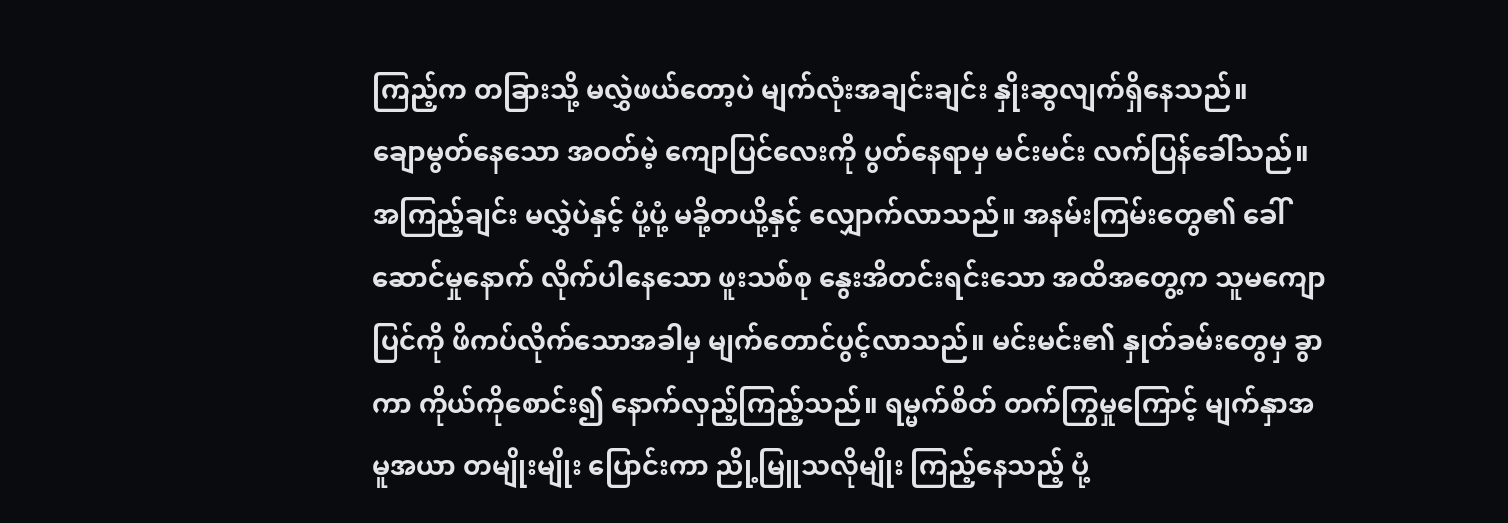ကြည့်က တခြားသို့ မလွှဲဖယ်တော့ပဲ မျက်လုံးအချင်းချင်း နှိုးဆွလျက်ရှိနေသည်။
ချောမွတ်နေသော အဝတ်မဲ့ ကျောပြင်လေးကို ပွတ်နေရာမှ မင်းမင်း လက်ပြန်ခေါ်သည်။ အကြည့်ချင်း မလွှဲပဲနှင့် ပုံ့ပုံ့ မခို့တယို့နှင့် လျှောက်လာသည်။ အနမ်းကြမ်းတွေ၏ ခေါ်ဆောင်မှုနောက် လိုက်ပါနေသော ဖူးသစ်စု နွေးအိတင်းရင်းသော အထိအတွေ့က သူမကျောပြင်ကို ဖိကပ်လိုက်သောအခါမှ မျက်တောင်ပွင့်လာသည်။ မင်းမင်း၏ နှုတ်ခမ်းတွေမှ ခွာကာ ကိုယ်ကိုစောင်း၍ နောက်လှည့်ကြည့်သည်။ ရမ္မက်စိတ် တက်ကြွမှုကြောင့် မျက်နှာအမူအယာ တမျိုးမျိုး ပြောင်းကာ ညို့မြူသလိုမျိုး ကြည့်နေသည့် ပုံ့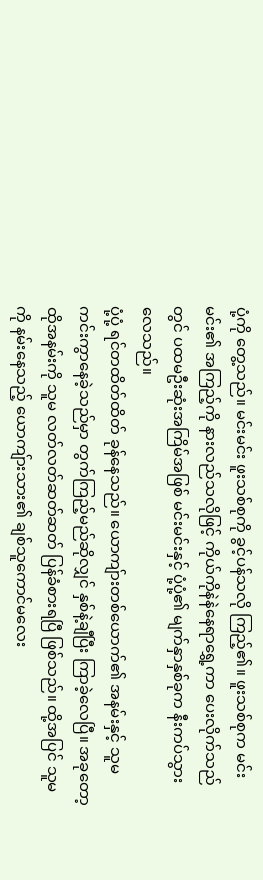ပုံ့ကို တွေ့သည်။ မင်းမင်း ဖူးသစ်စုကို ခွင့်ပန်သလို ကြည့်၏။ ဖူးသစ်စုက မင်းမင်း၏ အကြည့်ကို နားလည်သလိုဖြင့် ကိုယ်ကိုနဲနဲနေရာရွှေ့ကာ ပေးလိုက်သည်တွင် ပထမဦးဆုံးအကြိမ်အဖြစ် မင်းမင်းနှင့် ပုံ့ပုံ့၏ မျက်နှာနှစ်ခုက နီးကပ်သွားလေသည်။
ပုံ့ပုံ့ ရင်တထိတ်ထိတ် ခုန်နေသည်။ ယောကျ်ားတစ်ယောက်၏ အနမ်းနှင့် သူမ ကင်းကွာနေခဲ့သည်မှာ တွက်ကြည့်မည်ဆိုလျှင် နှစ်နဲ့ချီပြီး ကြာခဲ့လေပြီ။ အခုတော့ ထိုအနမ်းကို သူမ လတ်လတ်ဆတ်ဆတ် ပြန်ခံစားရပြီ ဖြစ်သည်။ ထို့အပြင် သူမကို နမ်းနေသည့် ယောကျ်ားသား၏ ချစ်သူကောင်မလေး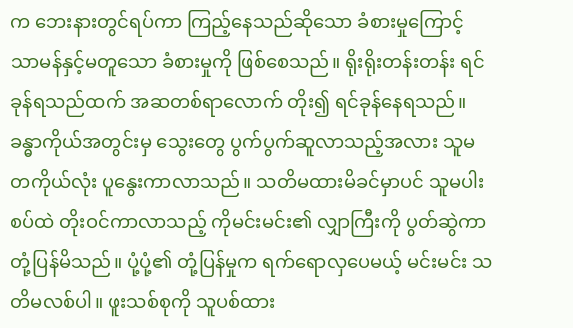က ဘေးနားတွင်ရပ်ကာ ကြည့်နေသည်ဆိုသော ခံစားမှုကြောင့် သာမန်နှင့်မတူသော ခံစားမှုကို ဖြစ်စေသည်။ ရိုးရိုးတန်းတန်း ရင်ခုန်ရသည်ထက် အဆတစ်ရာလောက် တိုး၍ ရင်ခုန်နေရသည်။ ခန္ဓာကိုယ်အတွင်းမှ သွေးတွေ ပွက်ပွက်ဆူလာသည့်အလား သူမတကိုယ်လုံး ပူနွေးကာလာသည်။ သတိမထားမိခင်မှာပင် သူမပါးစပ်ထဲ တိုးဝင်ကာလာသည့် ကိုမင်းမင်း၏ လျှာကြီးကို ပွတ်ဆွဲကာ တုံ့ပြန်မိသည်။ ပုံ့ပုံ့၏ တုံ့ပြန်မှုက ရက်ရောလှပေမယ့် မင်းမင်း သတိမလစ်ပါ။ ဖူးသစ်စုကို သူပစ်ထား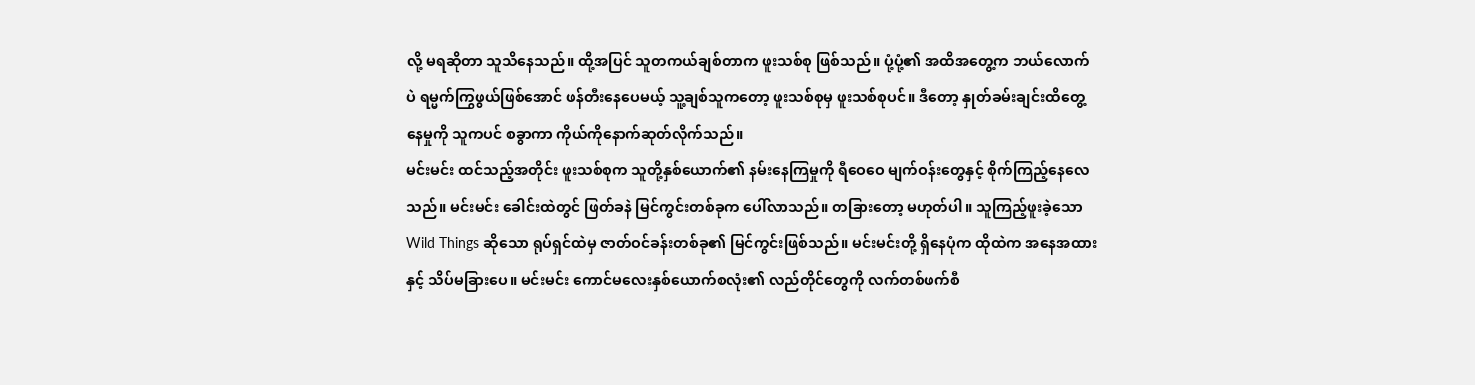လို့ မရဆိုတာ သူသိနေသည်။ ထို့အပြင် သူတကယ်ချစ်တာက ဖူးသစ်စု ဖြစ်သည်။ ပုံ့ပုံ့၏ အထိအတွေ့က ဘယ်လောက်ပဲ ရမ္မက်ကြွဖွယ်ဖြစ်အောင် ဖန်တီးနေပေမယ့် သူ့ချစ်သူကတော့ ဖူးသစ်စုမှ ဖူးသစ်စုပင်။ ဒီတော့ နှုတ်ခမ်းချင်းထိတွေ့နေမှုကို သူကပင် စခွာကာ ကိုယ်ကိုနောက်ဆုတ်လိုက်သည်။
မင်းမင်း ထင်သည့်အတိုင်း ဖူးသစ်စုက သူတို့နှစ်ယောက်၏ နမ်းနေကြမှုကို ရီဝေဝေ မျက်ဝန်းတွေနှင့် စိုက်ကြည့်နေလေသည်။ မင်းမင်း ခေါင်းထဲတွင် ဖြတ်ခနဲ မြင်ကွင်းတစ်ခုက ပေါ်လာသည်။ တခြားတော့ မဟုတ်ပါ။ သူကြည့်ဖူးခဲ့သော Wild Things ဆိုသော ရုပ်ရှင်ထဲမှ ဇာတ်ဝင်ခန်းတစ်ခု၏ မြင်ကွင်းဖြစ်သည်။ မင်းမင်းတို့ ရှိနေပုံက ထိုထဲက အနေအထားနှင့် သိပ်မခြားပေ။ မင်းမင်း ကောင်မလေးနှစ်ယောက်စလုံး၏ လည်တိုင်တွေကို လက်တစ်ဖက်စီ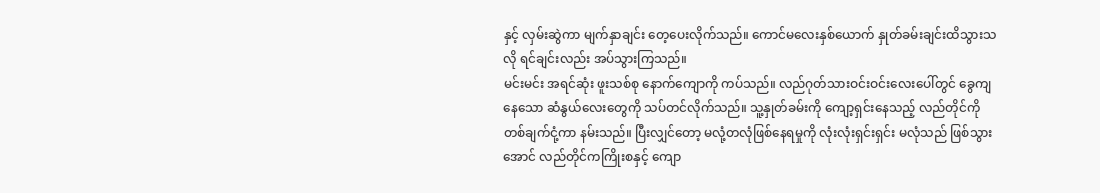နှင့် လှမ်းဆွဲကာ မျက်နှာချင်း တေ့ပေးလိုက်သည်။ ကောင်မလေးနှစ်ယောက် နှုတ်ခမ်းချင်းထိသွားသလို ရင်ချင်းလည်း အပ်သွားကြသည်။
မင်းမင်း အရင်ဆုံး ဖူးသစ်စု နောက်ကျောကို ကပ်သည်။ လည်ဂုတ်သားဝင်းဝင်းလေးပေါ်တွင် ခွေကျနေသော ဆံနွယ်လေးတွေကို သပ်တင်လိုက်သည်။ သူ့နှုတ်ခမ်းကို ကျော့ရှင်းနေသည့် လည်တိုင်ကို တစ်ချက်ငုံ့ကာ နမ်းသည်။ ပြီးလျှင်တော့ မလုံ့တလုံဖြစ်နေရမှုကို လုံးလုံးရှင်းရှင်း မလုံသည် ဖြစ်သွားအောင် လည်တိုင်ကကြိုးစနှင့် ကျော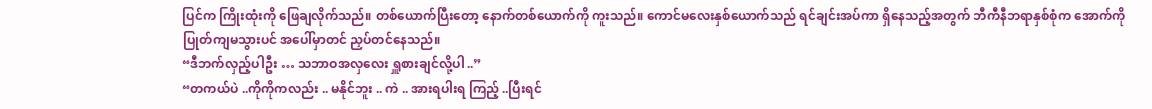ပြင်က ကြိုးထုံးကို ဖြေချလိုက်သည်။ တစ်ယောက်ပြီးတော့ နောက်တစ်ယောက်ကို ကူးသည်။ ကောင်မလေးနှစ်ယောက်သည် ရင်ချင်းအပ်ကာ ရှိနေသည့်အတွက် ဘီကီနီဘရာနှစ်စုံက အောက်ကိုပြုတ်ကျမသွားပင် အပေါ်မှာတင် ညှပ်တင်နေသည်။
“ဒီဘက်လှည့်ပါဦး … သဘာဝအလှလေး ရှူစားချင်လို့ပါ ..”
“တကယ်ပဲ ..ကိုကိုကလည်း .. မနိုင်ဘူး .. ကဲ .. အားရပါးရ ကြည့် ..ပြီးရင်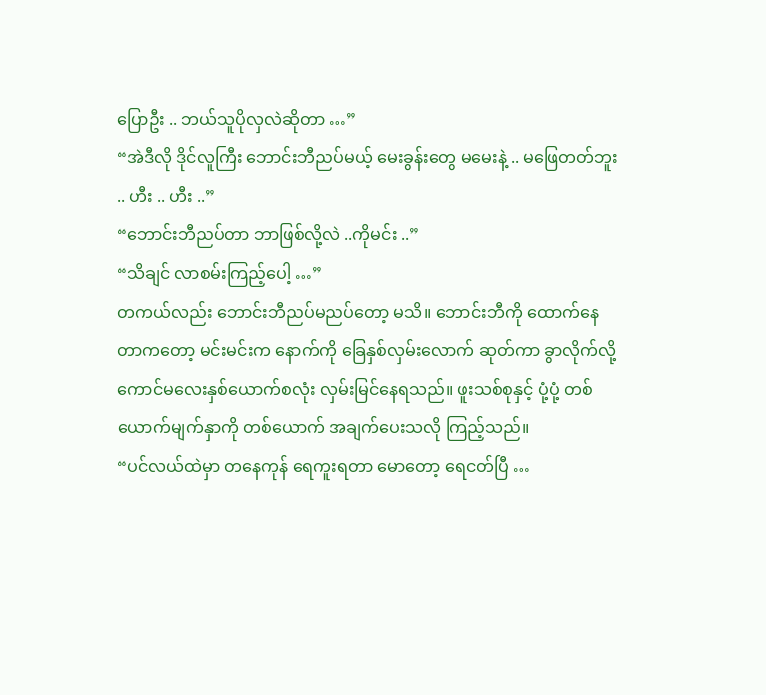ပြောဦး .. ဘယ်သူပိုလှလဲဆိုတာ …”
“အဲဒီလို ဒိုင်လူကြီး ဘောင်းဘီညပ်မယ့် မေးခွန်းတွေ မမေးနဲ့ .. မဖြေတတ်ဘူး .. ဟီး .. ဟီး ..”
“ဘောင်းဘီညပ်တာ ဘာဖြစ်လို့လဲ ..ကိုမင်း ..”
“သိချင် လာစမ်းကြည့်ပေါ့ …”
တကယ်လည်း ဘောင်းဘီညပ်မညပ်တော့ မသိ။ ဘောင်းဘီကို ထောက်နေတာကတော့ မင်းမင်းက နောက်ကို ခြေနှစ်လှမ်းလောက် ဆုတ်ကာ ခွာလိုက်လို့ ကောင်မလေးနှစ်ယောက်စလုံး လှမ်းမြင်နေရသည်။ ဖူးသစ်စုနှင့် ပုံ့ပုံ့ တစ်ယောက်မျက်နှာကို တစ်ယောက် အချက်ပေးသလို ကြည့်သည်။
“ပင်လယ်ထဲမှာ တနေကုန် ရေကူးရတာ မောတော့ ရေငတ်ပြီ …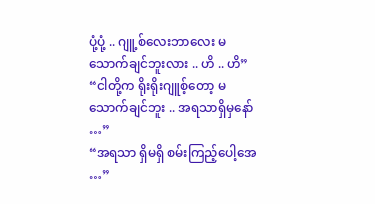ပုံ့ပုံ့ .. ဂျူ့စ်လေးဘာလေး မသောက်ချင်ဘူးလား .. ဟိ .. ဟိ”
“ငါတို့က ရိုးရိုးဂျူစ့်တော့ မသောက်ချင်ဘူး .. အရသာရှိမှနော် …”
“အရသာ ရှိမရှိ စမ်းကြည့်ပေါ့အေ …”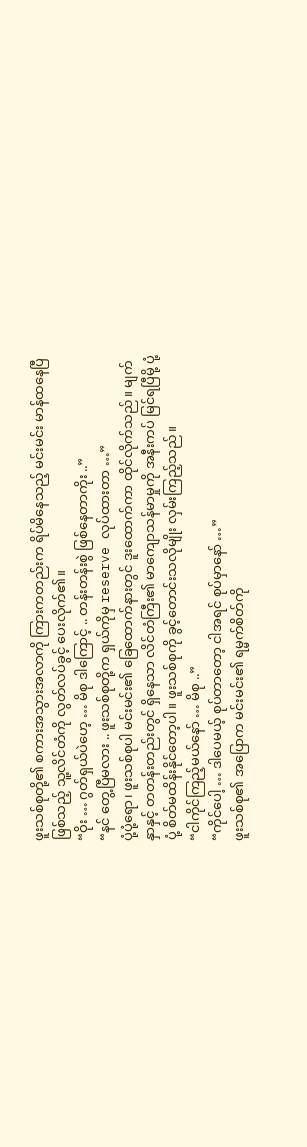ဖူးသစ်စုတို့၏ စကားအသွားအလာကို ကြားကတည်းက ရိပ်မိနေသည့် မင်းမင်း မာန်ထနေပြီ ဖြစ်သည့် သူ့လိင်တံကို လွတ်လပ်ခွင့် ပေးလိုက်၏။
“ဝိုး … ဂွတ်ရှယ်ပဲဟေ့ … မိစု ဒါကြောင့် .. တန်းတန်းစွဲ ဖြစ်နေတာကိုး ..”
“နင် တွေ့ပြီမလား .. ဖူးသစ်စုတို့က ရှယ်ကိုမှ reserve လုပ်ထားတာ …”
ပုံ့ပုံ့ရော၊ ဖူးသစ်စုပါ မင်းမင်း၏ ခြေထောက်နားတွင် ဒူးထောက်ကာ ထိုင်လိုက်သည်။ မျက်နှာနှင့် တတန်းတည်းတွင် ရှိနေသာ လိင်တံကြီး၏ မာကျောသန်မာမှုကို အနီးကပ် မြင်ရပြီမို့ ပုံ့ပုံ့ စိတ်မထိန်းနိုင်တော့ပါ။ ဖူးသစ်စုကို ခွင့်တောင်းသလိုမျိုး လှမ်းကြည့်သည်။
“ငါကိုင်ကြည့်မယ်နော် … မိစု ..”
“ကိုင်ပေါ့ … ဒါပေမယ့် စုပ်တာတော့ ငါအရင် စုပ်မှာနော် …”
ဖူးသစ်စု၏ အပြောက မင်းမင်း၏ ရမ္မက်စိတ်ကို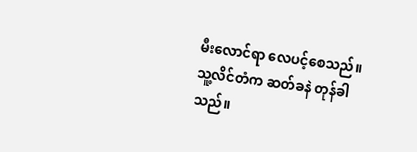မီးလောင်ရာ လေပင့်စေသည်။ သူ့လိင်တံက ဆတ်ခနဲ တုန်ခါသည်။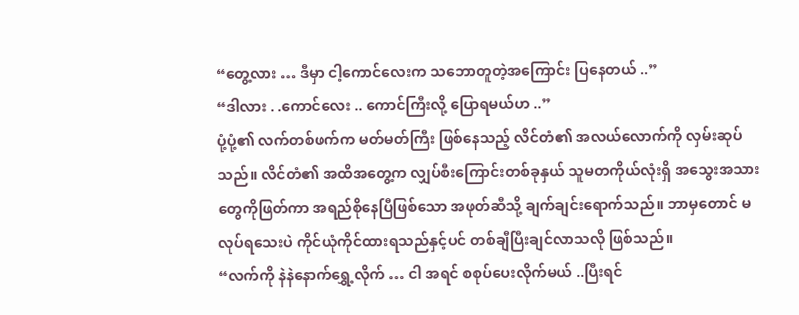“တွေ့လား … ဒီမှာ ငါ့ကောင်လေးက သဘောတူတဲ့အကြောင်း ပြနေတယ် ..”
“ဒါလား . .ကောင်လေး .. ကောင်ကြီးလို့ ပြောရမယ်ဟ ..”
ပုံ့ပုံ့၏ လက်တစ်ဖက်က မတ်မတ်ကြီး ဖြစ်နေသည့် လိင်တံ၏ အလယ်လောက်ကို လှမ်းဆုပ်သည်။ လိင်တံ၏ အထိအတွေ့က လျှပ်စီးကြောင်းတစ်ခုနှယ် သူမတကိုယ်လုံးရှိ အသွေးအသားတွေကိုဖြတ်ကာ အရည်စိုနေပြီဖြစ်သော အဖုတ်ဆီသို့ ချက်ချင်းရောက်သည်။ ဘာမှတောင် မလုပ်ရသေးပဲ ကိုင်ယုံကိုင်ထားရသည်နှင့်ပင် တစ်ချီပြီးချင်လာသလို ဖြစ်သည်။
“လက်ကို နဲနဲနောက်ရွှေ့လိုက် … ငါ အရင် စစုပ်ပေးလိုက်မယ် ..ပြီးရင်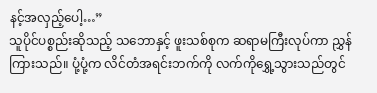နင့်အလှည့်ပေါ့…”
သူပိုင်ပစ္စည်းဆိုသည့် သဘောနှင့် ဖူးသစ်စုက ဆရာမကြီးလုပ်ကာ ညွှန်ကြားသည်။ ပုံ့ပုံ့က လိင်တံအရင်းဘက်ကို လက်ကိုရွှေ့သွားသည်တွင်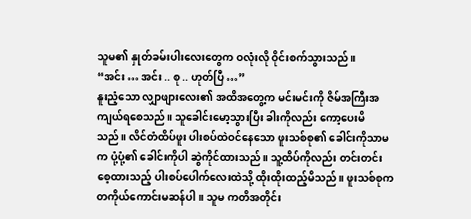သူမ၏ နှုတ်ခမ်းပါးလေးတွေက ဝလုံးလို ဝိုင်းစက်သွားသည်။
“အင်း … အင်း .. စု .. ဟုတ်ပြီ …”
နူးညံ့သော လျှာဖျားလေး၏ အထိအတွေ့က မင်းမင်းကို ဇိမ်အကြီးအကျယ်ရစေသည်။ သူခေါင်းမော့သွားပြီး ခါးကိုလည်း ကော့ပေးမိသည်။ လိင်တံထိပ်ဖူး ပါးစပ်ထဲဝင်နေသော ဖူးသစ်စု၏ ခေါင်းကိုသာမက ပုံ့ပုံ့၏ ခေါင်းကိုပါ ဆွဲကိုင်ထားသည်။ သူ့ထိပ်ကိုလည်း တင်းတင်းစေ့ထားသည့် ပါးစပ်ပေါက်လေးထဲသို့ ထိုးထိုးထည့်မိသည်။ ဖူးသစ်စုက တကိုယ်ကောင်းမဆန်ပါ။ သူမ ကတိအတိုင်း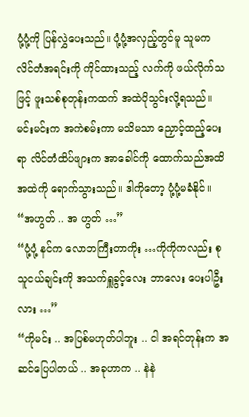ပုံ့ပုံ့ကို ပြန်လွှဲပေးသည်။ ပုံ့ပုံ့အလှည့်တွင်မူ သူမက လိင်တံအရင်းကို ကိုင်ထားသည့် လက်ကို ဖယ်လိုက်သဖြင့် ဖူးသစ်စုတုန်းကထက် အထဲပိုသွင်းလို့ရသည်။ မင်းမင်းက အကဲစမ်းကာ မသိမသာ ညှောင့်ထည့်ပေးရာ လိင်တံထိပ်ဖျားက အာခေါင်ကို ထောက်သည်အထိ အထဲကို ရောက်သွားသည်။ ဒါကိုတော့ ပုံ့ပုံ့မခံနိုင်။
“အဟွတ် .. အ ဟွတ် …”
“ပုံ့ပုံ့ နင်က လောဘကြီးတာကိုး …ကိုကိုကလည်း စု သူငယ်ချင်းကို အသက်ရှူခွင့်လေး ဘာလေး ပေးပါဦးလား …”
“ကိုမင်း .. အပြစ်မဟုတ်ပါဘူး .. ငါ အရင်တုန်းက အဆင်ပြေပါတယ် .. အခုဟာက .. နဲနဲ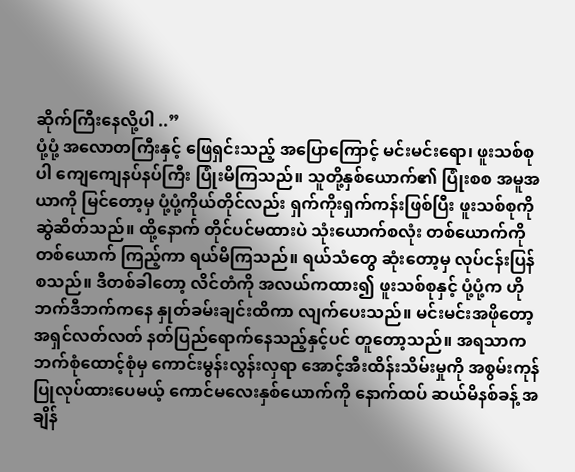ဆိုက်ကြီးနေလို့ပါ ..”
ပုံ့ပုံ့ အလောတကြီးနှင့် ဖြေရှင်းသည့် အပြောကြောင့် မင်းမင်းရော၊ ဖူးသစ်စုပါ ကျေကျေနပ်နပ်ကြီး ပြုံးမိကြသည်။ သူတို့နှစ်ယောက်၏ ပြုံးစစ အမူအယာကို မြင်တော့မှ ပုံ့ပုံ့ကိုယ်တိုင်လည်း ရှက်ကိုးရှက်ကန်းဖြစ်ပြီး ဖူးသစ်စုကို ဆွဲဆိတ်သည်။ ထို့နောက် တိုင်ပင်မထားပဲ သုံးယောက်စလုံး တစ်ယောက်ကိုတစ်ယောက် ကြည့်ကာ ရယ်မိကြသည်။ ရယ်သံတွေ ဆုံးတော့မှ လုပ်ငန်းပြန်စသည်။ ဒီတစ်ခါတော့ လိင်တံကို အလယ်ကထား၍ ဖူးသစ်စုနှင့် ပုံ့ပုံ့က ဟိုဘက်ဒီဘက်ကနေ နှုတ်ခမ်းချင်းထိကာ လျက်ပေးသည်။ မင်းမင်းအဖိုတော့ အရှင်လတ်လတ် နတ်ပြည်ရောက်နေသည့်နှင့်ပင် တူတော့သည်။ အရသာက ဘက်စုံထောင့်စုံမှ ကောင်းမွန်းလွန်းလှရာ အောင့်အီးထိန်းသိမ်းမှုကို အစွမ်းကုန် ပြုလုပ်ထားပေမယ့် ကောင်မလေးနှစ်ယောက်ကို နောက်ထပ် ဆယ်မိနစ်ခန့် အချိန်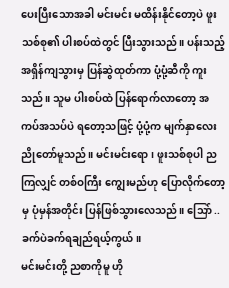ပေးပြီးသောအခါ မင်းမင်း မထိန်းနိုင်တော့ပဲ ဖူးသစ်စု၏ ပါးစပ်ထဲတွင် ပြီးသွားသည်။ ပန်းသည့် အရှိန်ကျသွားမှ ပြန်ဆွဲထုတ်ကာ ပုံ့ပုံ့ဆီကို ကူးသည်။ သူမ ပါးစပ်ထဲ ပြန်ရောက်လာတော့ အကပ်အသပ်ပဲ ရတော့သဖြင့် ပုံ့ပုံ့က မျက်နှာလေးညိုတော်မူသည်။ မင်းမင်းရော၊ ဖူးသစ်စုပါ ညကြလျှင် တစ်ဝကြီး ကျွေးမည်ဟု ပြောလိုက်တော့မှ ပုံမှန်အတိုင်း ပြန်ဖြစ်သွားလေသည်။ သြော် .. ခက်ပဲခက်ရချည်ရယ့်ကွယ်။
မင်းမင်းတို့ ညစာကိုမူ ဟို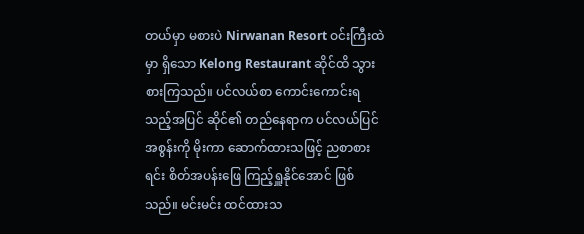တယ်မှာ မစားပဲ Nirwanan Resort ဝင်းကြီးထဲမှာ ရှိသော Kelong Restaurant ဆိုင်ထိ သွားစားကြသည်။ ပင်လယ်စာ ကောင်းကောင်းရသည့်အပြင် ဆိုင်၏ တည်နေရာက ပင်လယ်ပြင်အစွန်းကို မိုးကာ ဆောက်ထားသဖြင့် ညစာစားရင်း စိတ်အပန်းဖြေ ကြည့်ရှူနိုင်အောင် ဖြစ်သည်။ မင်းမင်း ထင်ထားသ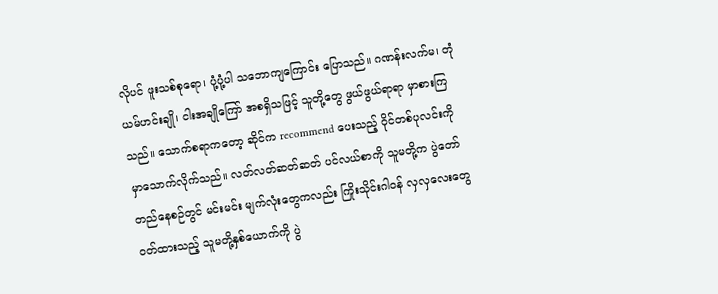လိုပင် ဖူးသစ်စုရော၊ ပုံ့ပုံ့ပါ သဘောကျကြောင်း ပြောသည်။ ဂဏန်းလက်မ၊ တုံယမ်ဟင်းချို၊ ငါးအချိုကြော် အစရှိသဖြင့် သူတို့တွေ ဖွယ်ဖွယ်ရာရာ မှာစားကြသည်။ သောက်စရာကတော့ ဆိုင်က recommend ပေးသည့် ဝိုင်တစ်ပုလင်းကို မှာသောက်လိုက်သည်။ လတ်လတ်ဆတ်ဆတ် ပင်လယ်စာကို သူမတို့က ပွဲတော်တည်နေစဉ်တွင် မင်းမင်း မျက်လုံးတွေကလည်း ကြိုးသိုင်းဂါဝန် လှလှလေးတွေ ဝတ်ထားသည့် သူမတို့နှစ်ယောက်ကို ပွဲ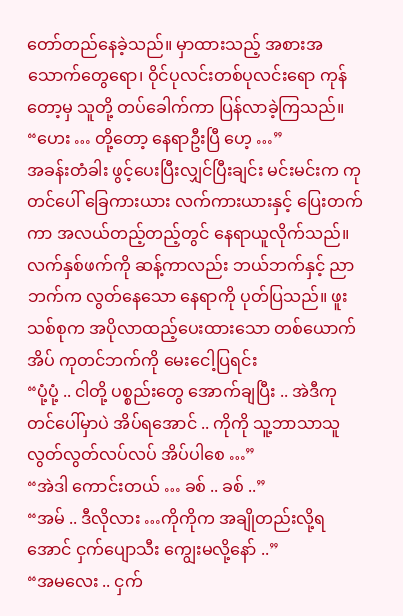တော်တည်နေခဲ့သည်။ မှာထားသည့် အစားအသောက်တွေရော၊ ဝိုင်ပုလင်းတစ်ပုလင်းရော ကုန်တော့မှ သူတို့ တပ်ခေါက်ကာ ပြန်လာခဲ့ကြသည်။
“ဟေး … တို့တော့ နေရာဦးပြီ ဟေ့ …”
အခန်းတံခါး ဖွင့်ပေးပြီးလျှင်ပြီးချင်း မင်းမင်းက ကုတင်ပေါ် ခြေကားယား လက်ကားယားနှင့် ပြေးတက်ကာ အလယ်တည့်တည့်တွင် နေရာယူလိုက်သည်။ လက်နှစ်ဖက်ကို ဆန့်ကာလည်း ဘယ်ဘက်နှင့် ညာဘက်က လွတ်နေသော နေရာကို ပုတ်ပြသည်။ ဖူးသစ်စုက အပိုလာထည့်ပေးထားသော တစ်ယောက်အိပ် ကုတင်ဘက်ကို မေးငေါ့ပြရင်း
“ပုံ့ပုံ့ .. ငါတို့ ပစ္စည်းတွေ အောက်ချပြီး .. အဲဒီကုတင်ပေါ်မှာပဲ အိပ်ရအောင် .. ကိုကို သူ့ဘာသာသူ လွတ်လွတ်လပ်လပ် အိပ်ပါစေ …”
“အဲဒါ ကောင်းတယ် … ခစ် .. ခစ် ..”
“အမ် .. ဒီလိုလား …ကိုကိုက အချိုတည်းလို့ရအောင် ငှက်ပျောသီး ကျွေးမလို့နော် ..”
“အမလေး .. ငှက်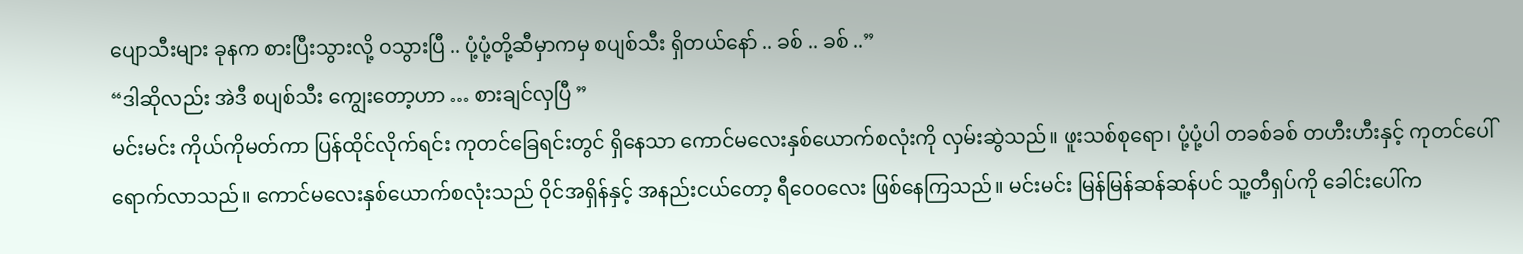ပျောသီးများ ခုနက စားပြီးသွားလို့ ဝသွားပြီ .. ပုံ့ပုံ့တို့ဆီမှာကမှ စပျစ်သီး ရှိတယ်နော် .. ခစ် .. ခစ် ..”
“ဒါဆိုလည်း အဲဒီ စပျစ်သီး ကျွေးတော့ဟာ … စားချင်လှပြီ ”
မင်းမင်း ကိုယ်ကိုမတ်ကာ ပြန်ထိုင်လိုက်ရင်း ကုတင်ခြေရင်းတွင် ရှိနေသာ ကောင်မလေးနှစ်ယောက်စလုံးကို လှမ်းဆွဲသည်။ ဖူးသစ်စုရော၊ ပုံ့ပုံ့ပါ တခစ်ခစ် တဟီးဟီးနှင့် ကုတင်ပေါ် ရောက်လာသည်။ ကောင်မလေးနှစ်ယောက်စလုံးသည် ဝိုင်အရှိန်နှင့် အနည်းငယ်တော့ ရီဝေ၀လေး ဖြစ်နေကြသည်။ မင်းမင်း မြန်မြန်ဆန်ဆန်ပင် သူ့တီရှပ်ကို ခေါင်းပေါ်က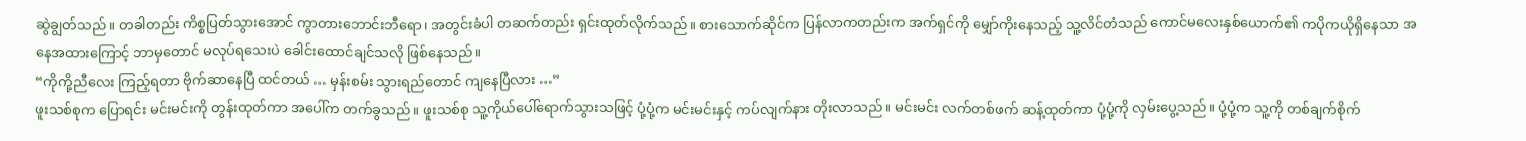ဆွဲချွတ်သည်။ တခါတည်း ကိစ္စပြတ်သွားအောင် ကွာတားဘောင်းဘီရော၊ အတွင်းခံပါ တဆက်တည်း ရှင်းထုတ်လိုက်သည်။ စားသောက်ဆိုင်က ပြန်လာကတည်းက အက်ရှင်ကို မျှော်ကိုးနေသည့် သူ့လိင်တံသည် ကောင်မလေးနှစ်ယောက်၏ ကပိုကယိုရှိနေသာ အနေအထားကြောင့် ဘာမှတောင် မလုပ်ရသေးပဲ ခေါင်းထောင်ချင်သလို ဖြစ်နေသည်။
“ကိုကို့ညီလေး ကြည့်ရတာ ဗိုက်ဆာနေပြီ ထင်တယ် … မှန်းစမ်း သွားရည်တောင် ကျနေပြီလား …”
ဖူးသစ်စုက ပြောရင်း မင်းမင်းကို တွန်းထုတ်ကာ အပေါ်က တက်ခွသည်။ ဖူးသစ်စု သူ့ကိုယ်ပေါ်ရောက်သွားသဖြင့် ပုံ့ပုံ့က မင်းမင်းနှင့် ကပ်လျက်နား တိုးလာသည်။ မင်းမင်း လက်တစ်ဖက် ဆန့်ထုတ်ကာ ပုံ့ပုံ့ကို လှမ်းပွေ့သည်။ ပုံ့ပုံ့က သူ့ကို တစ်ချက်စိုက်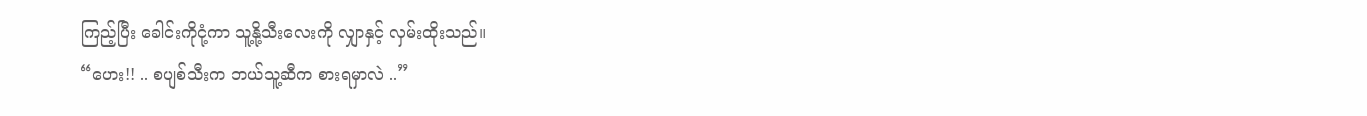ကြည့်ပြီး ခေါင်းကိုငုံ့ကာ သူ့နို့သီးလေးကို လျှာနှင့် လှမ်းထိုးသည်။
“ဟေး!! .. စပျစ်သီးက ဘယ်သူ့ဆီက စားရမှာလဲ ..”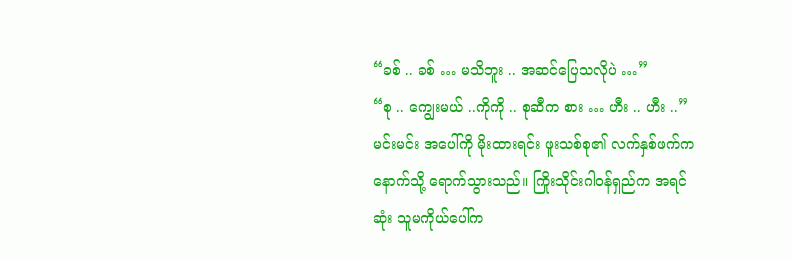“ခစ် .. ခစ် … မသိဘူး .. အဆင်ပြေသလိုပဲ …”
“စု .. ကျွေးမယ် ..ကိုကို .. စုဆီက စား … ဟီး .. ဟီး ..”
မင်းမင်း အပေါ်ကို မိုးထားရင်း ဖူးသစ်စု၏ လက်နှစ်ဖက်က နောက်သို့ ရောက်သွားသည်။ ကြိုးသိုင်းဂါဝန်ရှည်က အရင်ဆုံး သူမကိုယ်ပေါ်က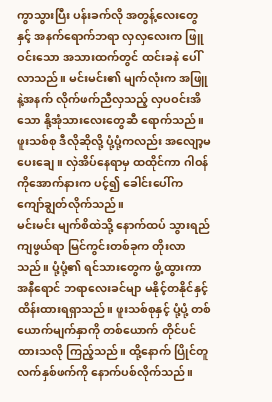ကွာသွားပြီး ပန်းခက်လို အတွန့်လေးတွေနှင့် အနက်ရောက်ဘရာ လှလှလေးက ဖြူဝင်းသော အသားထက်တွင် ထင်းခနဲ ပေါ်လာသည်။ မင်းမင်း၏ မျက်လုံးက အဖြူနဲ့အနက် လိုက်ဖက်ညီလှသည့် လှပဝင်းအိသော နို့အုံသားလေးတွေဆီ ရောက်သည်။ ဖူးသစ်စု ဒီလိုဆိုလို့ ပုံ့ပုံ့ကလည်း အလျော့မပေးချေ။ လှဲအိပ်နေရာမှ ထထိုင်ကာ ဂါဝန်ကိုအောက်နားက ပင့်၍ ခေါင်းပေါ်က ကျော်ချွတ်လိုက်သည်။
မင်းမင်း မျက်စိထဲသို့ နောက်ထပ် သွားရည်ကျဖွယ်ရာ မြင်ကွင်းတစ်ခုက တိုးလာသည်။ ပုံ့ပုံ့၏ ရင်သားတွေက ဖွံ့ထွားကာ အနီရောင် ဘရာလေးခင်မျာ မနိုင့်တနိုင်နှင့် ထိန်းထားရရှာသည်။ ဖူးသစ်စုနှင့် ပုံ့ပုံ့ တစ်ယောက်မျက်နှာကို တစ်ယောက် တိုင်ပင်ထားသလို ကြည့်သည်။ ထို့နောက် ပြိုင်တူ လက်နှစ်ဖက်ကို နောက်ပစ်လိုက်သည်။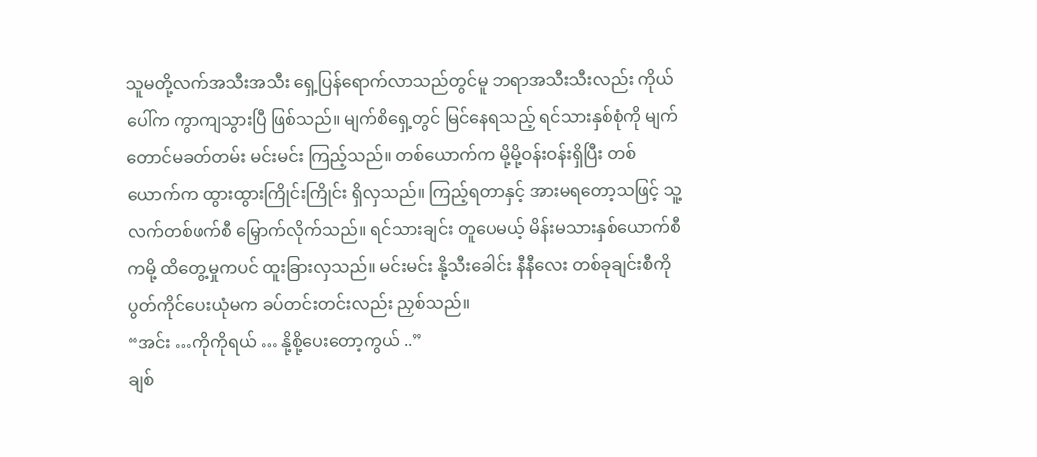သူမတို့လက်အသီးအသီး ရှေ့ပြန်ရောက်လာသည်တွင်မူ ဘရာအသီးသီးလည်း ကိုယ်ပေါ်က ကွာကျသွားပြီ ဖြစ်သည်။ မျက်စိရှေ့တွင် မြင်နေရသည့် ရင်သားနှစ်စုံကို မျက်တောင်မခတ်တမ်း မင်းမင်း ကြည့်သည်။ တစ်ယောက်က မို့မို့ဝန်းဝန်းရှိပြီး တစ်ယောက်က ထွားထွားကြိုင်းကြိုင်း ရှိလှသည်။ ကြည့်ရတာနှင့် အားမရတော့သဖြင့် သူ့လက်တစ်ဖက်စီ မြှောက်လိုက်သည်။ ရင်သားချင်း တူပေမယ့် မိန်းမသားနှစ်ယောက်စီကမို့ ထိတွေ့မှုကပင် ထူးခြားလှသည်။ မင်းမင်း နို့သီးခေါင်း နီနီလေး တစ်ခုချင်းစီကို ပွတ်ကိုင်ပေးယုံမက ခပ်တင်းတင်းလည်း ညှစ်သည်။
“အင်း …ကိုကိုရယ် … နို့စို့ပေးတော့ကွယ် ..”
ချစ်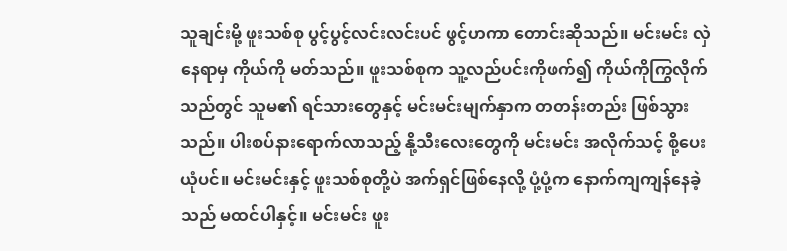သူချင်းမို့ ဖူးသစ်စု ပွင့်ပွင့်လင်းလင်းပင် ဖွင့်ဟကာ တောင်းဆိုသည်။ မင်းမင်း လှဲနေရာမှ ကိုယ်ကို မတ်သည်။ ဖူးသစ်စုက သူ့လည်ပင်းကိုဖက်၍ ကိုယ်ကိုကြွလိုက်သည်တွင် သူမ၏ ရင်သားတွေနှင့် မင်းမင်းမျက်နှာက တတန်းတည်း ဖြစ်သွားသည်။ ပါးစပ်နားရောက်လာသည့် နို့သီးလေးတွေကို မင်းမင်း အလိုက်သင့် စို့ပေးယုံပင်။ မင်းမင်းနှင့် ဖူးသစ်စုတို့ပဲ အက်ရှင်ဖြစ်နေလို့ ပုံ့ပုံ့က နောက်ကျကျန်နေခဲ့သည် မထင်ပါနှင့်။ မင်းမင်း ဖူး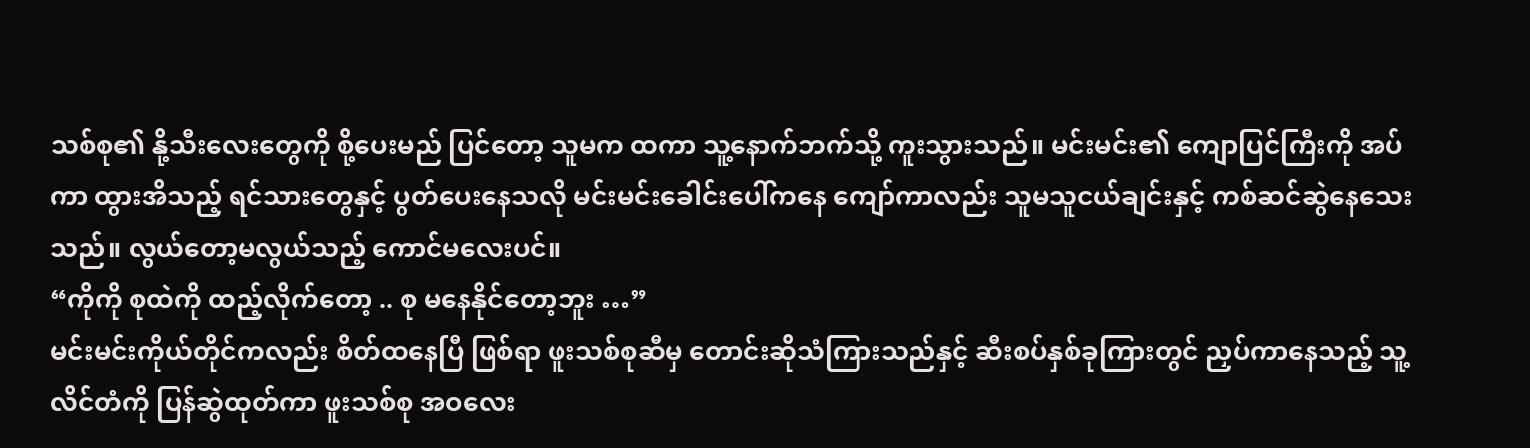သစ်စု၏ နို့သီးလေးတွေကို စို့ပေးမည် ပြင်တော့ သူမက ထကာ သူ့နောက်ဘက်သို့ ကူးသွားသည်။ မင်းမင်း၏ ကျောပြင်ကြီးကို အပ်ကာ ထွားအိသည့် ရင်သားတွေနှင့် ပွတ်ပေးနေသလို မင်းမင်းခေါင်းပေါ်ကနေ ကျော်ကာလည်း သူမသူငယ်ချင်းနှင့် ကစ်ဆင်ဆွဲနေသေးသည်။ လွယ်တော့မလွယ်သည့် ကောင်မလေးပင်။
“ကိုကို စုထဲကို ထည့်လိုက်တော့ .. စု မနေနိုင်တော့ဘူး …”
မင်းမင်းကိုယ်တိုင်ကလည်း စိတ်ထနေပြီ ဖြစ်ရာ ဖူးသစ်စုဆီမှ တောင်းဆိုသံကြားသည်နှင့် ဆီးစပ်နှစ်ခုကြားတွင် ညှပ်ကာနေသည့် သူ့လိင်တံကို ပြန်ဆွဲထုတ်ကာ ဖူးသစ်စု အဝလေး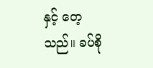နှင့် တေ့သည်။ ခပ်စို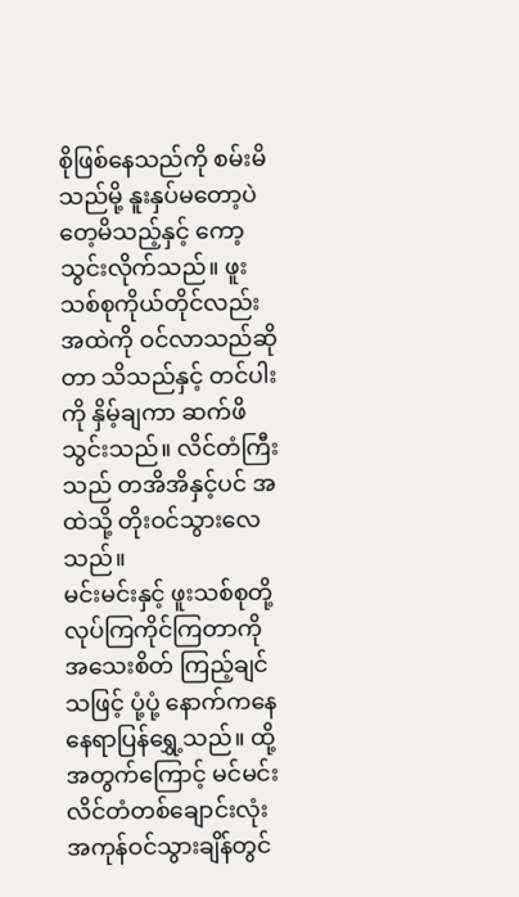စိုဖြစ်နေသည်ကို စမ်းမိသည်မို့ နူးနှပ်မတော့ပဲ တေ့မိသည့်နှင့် ကော့သွင်းလိုက်သည်။ ဖူးသစ်စုကိုယ်တိုင်လည်း အထဲကို ဝင်လာသည်ဆိုတာ သိသည်နှင့် တင်ပါးကို နှိမ့်ချကာ ဆက်ဖိသွင်းသည်။ လိင်တံကြီးသည် တအိအိနှင့်ပင် အထဲသို့ တိုးဝင်သွားလေသည်။
မင်းမင်းနှင့် ဖူးသစ်စုတို့ လုပ်ကြကိုင်ကြတာကို အသေးစိတ် ကြည့်ချင်သဖြင့် ပုံ့ပုံ့ နောက်ကနေ နေရာပြန်ရွှေ့သည်။ ထို့အတွက်ကြောင့် မင်မင်းလိင်တံတစ်ချောင်းလုံး အကုန်ဝင်သွားချိန်တွင်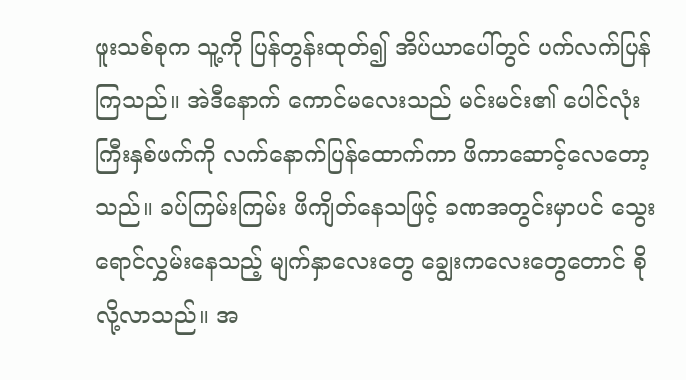ဖူးသစ်စုက သူ့ကို ပြန်တွန်းထုတ်၍ အိပ်ယာပေါ်တွင် ပက်လက်ပြန်ကြသည်။ အဲဒီနောက် ကောင်မလေးသည် မင်းမင်း၏ ပေါင်လုံးကြီးနှစ်ဖက်ကို လက်နောက်ပြန်ထောက်ကာ ဖိကာဆောင့်လေတော့သည်။ ခပ်ကြမ်းကြမ်း ဖိကျိတ်နေသဖြင့် ခဏအတွင်းမှာပင် သွေးရောင်လွှမ်းနေသည့် မျက်နှာလေးတွေ ချွေးကလေးတွေတောင် စိုလို့လာသည်။ အ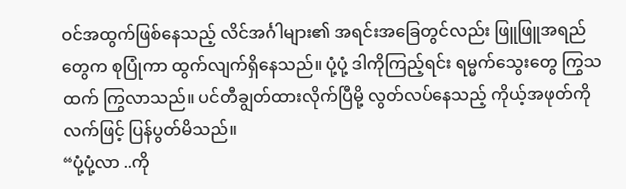ဝင်အထွက်ဖြစ်နေသည့် လိင်အင်္ဂါများ၏ အရင်းအခြေတွင်လည်း ဖြူဖြူအရည်တွေက စုပြုံကာ ထွက်လျက်ရှိနေသည်။ ပုံ့ပုံ့ ဒါကိုကြည့်ရင်း ရမ္မက်သွေးတွေ ကြွသထက် ကြွလာသည်။ ပင်တီချွတ်ထားလိုက်ပြီမို့ လွတ်လပ်နေသည့် ကိုယ့်အဖုတ်ကို လက်ဖြင့် ပြန်ပွတ်မိသည်။
“ပုံ့ပုံ့လာ ..ကို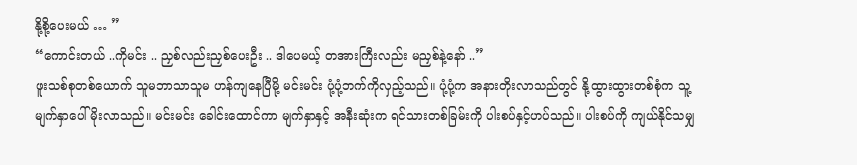နို့စို့ပေးမယ် … ”
“ကောင်းတယ် ..ကိုမင်း .. ညှစ်လည်းညှစ်ပေးဦး .. ဒါပေမယ့် တအားကြီးလည်း မညှစ်နဲ့နော် ..”
ဖူးသစ်စုတစ်ယောက် သူမဘာသာသူမ ဟန်ကျနေပြီမို့ မင်းမင်း ပုံ့ပုံ့ဘက်ကိုလှည့်သည်။ ပုံ့ပုံ့က အနားတိုးလာသည်တွင် နို့ထွားထွားတစ်စုံက သူ့မျက်နှာပေါ်မိုးလာသည်။ မင်းမင်း ခေါင်းထောင်ကာ မျက်နှာနှင့် အနီးဆုံးက ရင်သားတစ်ခြမ်းကို ပါးစပ်နှင့်ဟပ်သည်။ ပါးစပ်ကို ကျယ်နိုင်သမျှ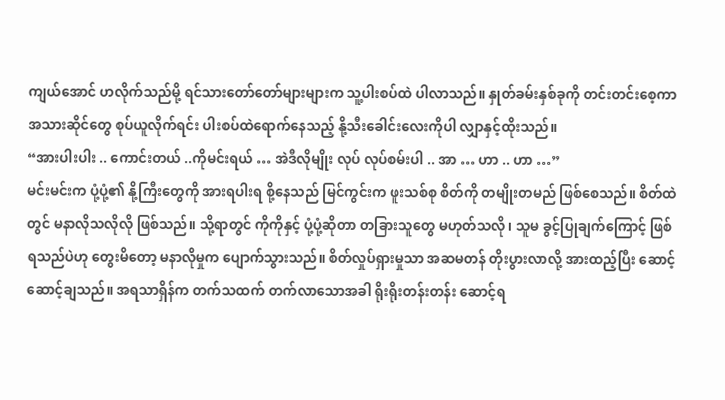ကျယ်အောင် ဟလိုက်သည်မို့ ရင်သားတော်တော်များများက သူ့ပါးစပ်ထဲ ပါလာသည်။ နှုတ်ခမ်းနှစ်ခုကို တင်းတင်းစေ့ကာ အသားဆိုင်တွေ စုပ်ယူလိုက်ရင်း ပါးစပ်ထဲရောက်နေသည့် နို့သီးခေါင်းလေးကိုပါ လျှာနှင့်ထိုးသည်။
“အားပါးပါး .. ကောင်းတယ် ..ကိုမင်းရယ် … အဲဒီလိုမျိုး လုပ် လုပ်စမ်းပါ .. အာ … ဟာ .. ဟာ …”
မင်းမင်းက ပုံ့ပုံ့၏ နို့ကြီးတွေကို အားရပါးရ စို့နေသည် မြင်ကွင်းက ဖူးသစ်စု စိတ်ကို တမျိုးတမည် ဖြစ်စေသည်။ စိတ်ထဲတွင် မနာလိုသလိုလို ဖြစ်သည်။ သို့ရာတွင် ကိုကိုနှင့် ပုံ့ပုံ့ဆိုတာ တခြားသူတွေ မဟုတ်သလို၊ သူမ ခွင့်ပြုချက်ကြောင့် ဖြစ်ရသည်ပဲဟု တွေးမိတော့ မနာလိုမှုက ပျောက်သွားသည်။ စိတ်လှုပ်ရှားမှုသာ အဆမတန် တိုးပွားလာလို့ အားထည့်ပြီး ဆောင့်ဆောင့်ချသည်။ အရသာရှိန်က တက်သထက် တက်လာသောအခါ ရိုးရိုးတန်းတန်း ဆောင့်ရ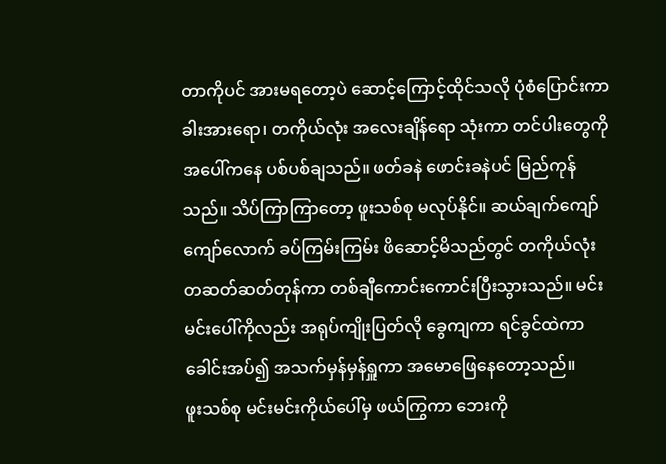တာကိုပင် အားမရတော့ပဲ ဆောင့်ကြောင့်ထိုင်သလို ပုံစံပြောင်းကာ ခါးအားရော၊ တကိုယ်လုံး အလေးချိန်ရော သုံးကာ တင်ပါးတွေကို အပေါ်ကနေ ပစ်ပစ်ချသည်။ ဖတ်ခနဲ ဖောင်းခနဲပင် မြည်ကုန်သည်။ သိပ်ကြာကြာတော့ ဖူးသစ်စု မလုပ်နိုင်။ ဆယ်ချက်ကျော်ကျော်လောက် ခပ်ကြမ်းကြမ်း ဖိဆောင့်မိသည်တွင် တကိုယ်လုံး တဆတ်ဆတ်တုန်ကာ တစ်ချီကောင်းကောင်းပြီးသွားသည်။ မင်းမင်းပေါ်ကိုလည်း အရုပ်ကျိုးပြတ်လို ခွေကျကာ ရင်ခွင်ထဲကာ ခေါင်းအပ်၍ အသက်မှန်မှန်ရှူကာ အမောဖြေနေတော့သည်။
ဖူးသစ်စု မင်းမင်းကိုယ်ပေါ်မှ ဖယ်ကြွကာ ဘေးကို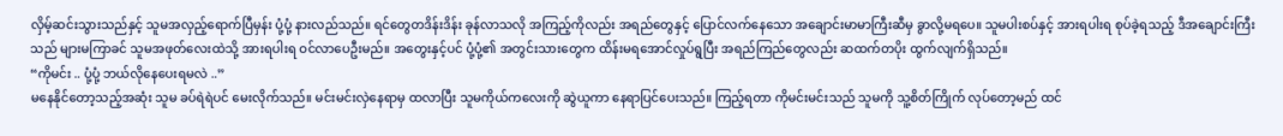လှိမ့်ဆင်းသွားသည်နှင့် သူမအလှည့်ရောက်ပြီမှန်း ပုံ့ပုံ့ နားလည်သည်။ ရင်တွေတဒိန်းဒိန်း ခုန်လာသလို အကြည့်ကိုလည်း အရည်တွေနှင့် ပြောင်လက်နေသော အချောင်းမာမာကြီးဆီမှ ခွာလို့မရပေ။ သူမပါးစပ်နှင့် အားရပါးရ စုပ်ခဲ့ရသည့် ဒီအချောင်းကြီးသည် များမကြာခင် သူမအဖုတ်လေးထဲသို့ အားရပါးရ ဝင်လာပေဦးမည်။ အတွေးနှင့်ပင် ပုံ့ပုံ့၏ အတွင်းသားတွေက ထိန်းမရအောင်လှုပ်ရွပြီး အရည်ကြည်တွေလည်း ဆထက်တပိုး ထွက်လျက်ရှိသည်။
“ကိုမင်း .. ပုံ့ပုံ့ ဘယ်လိုနေပေးရမလဲ ..”
မနေနိုင်တော့သည့်အဆုံး သူမ ခပ်ရဲရဲပင် မေးလိုက်သည်။ မင်းမင်းလှဲနေရာမှ ထလာပြီး သူမကိုယ်ကလေးကို ဆွဲယူကာ နေရာပြင်ပေးသည်။ ကြည့်ရတာ ကိုမင်းမင်းသည် သူမကို သူ့စိတ်ကြိုက် လုပ်တော့မည် ထင်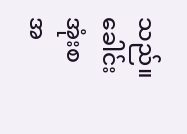သည်။ ခေါင်းအုံးစ အ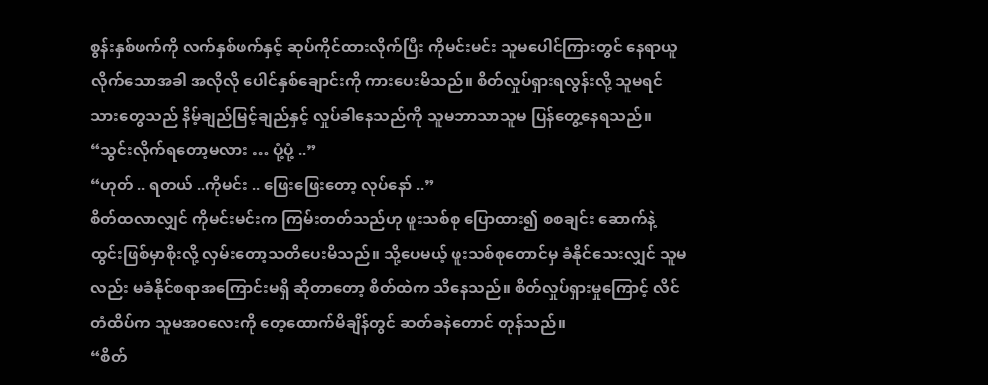စွန်းနှစ်ဖက်ကို လက်နှစ်ဖက်နှင့် ဆုပ်ကိုင်ထားလိုက်ပြီး ကိုမင်းမင်း သူမပေါင်ကြားတွင် နေရာယူလိုက်သောအခါ အလိုလို ပေါင်နှစ်ချောင်းကို ကားပေးမိသည်။ စိတ်လှုပ်ရှားရလွန်းလို့ သူမရင်သားတွေသည် နိမ့်ချည်မြင့်ချည်နှင့် လှုပ်ခါနေသည်ကို သူမဘာသာသူမ ပြန်တွေ့နေရသည်။
“သွင်းလိုက်ရတော့မလား … ပုံ့ပုံ့ ..”
“ဟုတ် .. ရတယ် ..ကိုမင်း .. ဖြေးဖြေးတော့ လုပ်နော် ..”
စိတ်ထလာလျှင် ကိုမင်းမင်းက ကြမ်းတတ်သည်ဟု ဖူးသစ်စု ပြောထား၍ စစချင်း ဆောက်နဲ့ထွင်းဖြစ်မှာစိုးလို့ လှမ်းတော့သတိပေးမိသည်။ သို့ပေမယ့် ဖူးသစ်စုတောင်မှ ခံနိုင်သေးလျှင် သူမလည်း မခံနိုင်စရာအကြောင်းမရှိ ဆိုတာတော့ စိတ်ထဲက သိနေသည်။ စိတ်လှုပ်ရှားမှုကြောင့် လိင်တံထိပ်က သူမအဝလေးကို တေ့ထောက်မိချိန်တွင် ဆတ်ခနဲတောင် တုန်သည်။
“စိတ်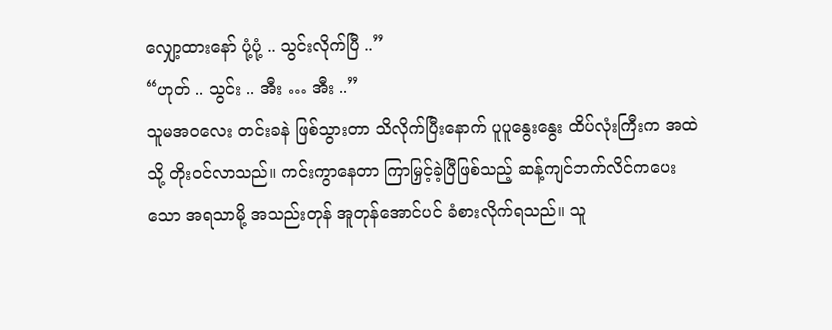လျှော့ထားနော် ပုံ့ပုံ့ .. သွင်းလိုက်ပြီ ..”
“ဟုတ် .. သွင်း .. အီး … အီး ..”
သူမအဝလေး တင်းခနဲ ဖြစ်သွားတာ သိလိုက်ပြီးနောက် ပူပူနွေးနွေး ထိပ်လုံးကြီးက အထဲသို့ တိုးဝင်လာသည်။ ကင်းကွာနေတာ ကြာမြှင့်ခဲ့ပြီဖြစ်သည့် ဆန့်ကျင်ဘက်လိင်ကပေးသော အရသာမို့ အသည်းတုန် အူတုန်အောင်ပင် ခံစားလိုက်ရသည်။ သူ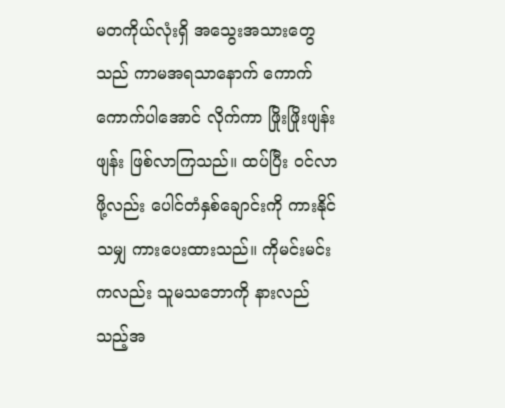မတကိုယ်လုံးရှိ အသွေးအသားတွေသည် ကာမအရသာနောက် ကောက်ကောက်ပါအောင် လိုက်ကာ ဖြိုးဖြိုးဖျန်းဖျန်း ဖြစ်လာကြသည်။ ထပ်ပြီး ဝင်လာဖို့လည်း ပေါင်တံနှစ်ချောင်းကို ကားနိုင်သမျှ ကားပေးထားသည်။ ကိုမင်းမင်းကလည်း သူမသဘောကို နားလည်သည့်အ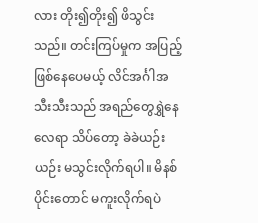လား တိုး၍တိုး၍ ဖိသွင်းသည်။ တင်းကြပ်မှုက အပြည့်ဖြစ်နေပေမယ့် လိင်အင်္ဂါအသီးသီးသည် အရည်တွေရွှဲနေလေရာ သိပ်တော့ ခဲခဲယဉ်းယဉ်း မသွင်းလိုက်ရပါ။ မိနစ်ပိုင်းတောင် မကူးလိုက်ရပဲ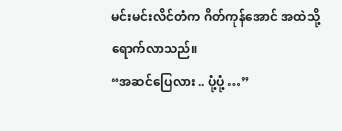မင်းမင်းလိင်တံက ဂိတ်ကုန်အောင် အထဲသို့ ရောက်လာသည်။
“အဆင်ပြေလား .. ပုံ့ပုံ့ …”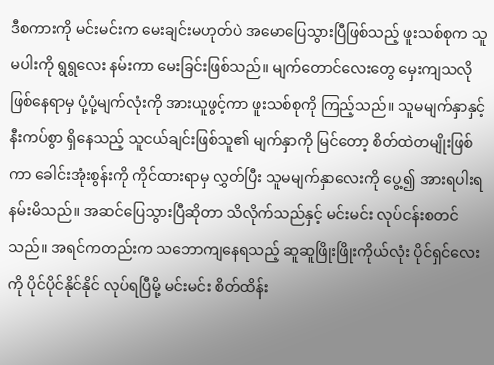ဒီစကားကို မင်းမင်းက မေးချင်းမဟုတ်ပဲ အမောပြေသွားပြီဖြစ်သည့် ဖူးသစ်စုက သူမပါးကို ရွရွလေး နမ်းကာ မေးခြင်းဖြစ်သည်။ မျက်တောင်လေးတွေ မှေးကျသလို ဖြစ်နေရာမှ ပုံ့ပုံ့မျက်လုံးကို အားယူဖွင့်ကာ ဖူးသစ်စုကို ကြည့်သည်။ သူမမျက်နှာနှင့် နီးကပ်စွာ ရှိနေသည့် သူငယ်ချင်းဖြစ်သူ၏ မျက်နှာကို မြင်တော့ စိတ်ထဲတမျိုးဖြစ်ကာ ခေါင်းအုံးစွန်းကို ကိုင်ထားရာမှ လွှတ်ပြီး သူမမျက်နှာလေးကို ပွေ့၍ အားရပါးရ နမ်းမိသည်။ အဆင်ပြေသွားပြီဆိုတာ သိလိုက်သည်နှင့် မင်းမင်း လုပ်ငန်းစတင်သည်။ အရင်ကတည်းက သဘောကျနေရသည့် ဆူဆူဖြိုးဖြိုးကိုယ်လုံး ပိုင်ရှင်လေးကို ပိုင်ပိုင်နိုင်နိုင် လုပ်ရပြီမို့ မင်းမင်း စိတ်ထိန်း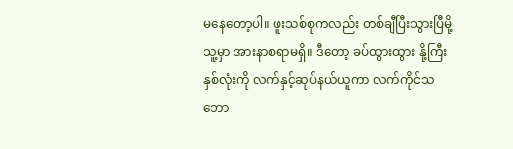မနေတော့ပါ။ ဖူးသစ်စုကလည်း တစ်ချီပြီးသွားပြီမို့ သူ့မှာ အားနာစရာမရှိ။ ဒီတော့ ခပ်ထွားထွား နို့ကြီးနှစ်လုံးကို လက်နှင့်ဆုပ်နယ်ယူကာ လက်ကိုင်သဘော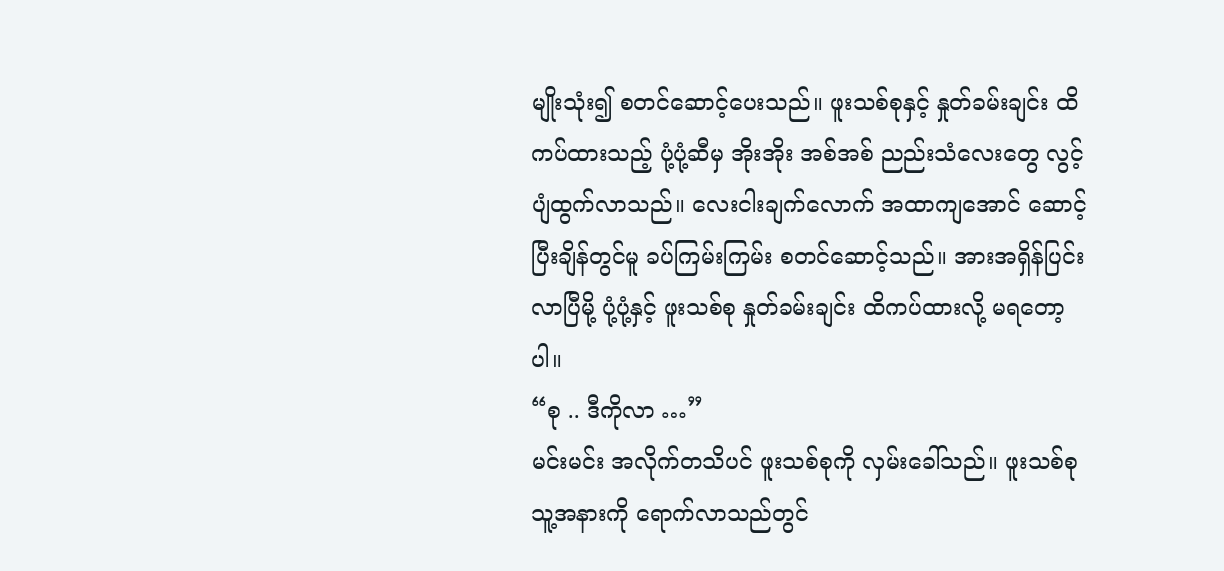မျိုးသုံး၍ စတင်ဆောင့်ပေးသည်။ ဖူးသစ်စုနှင့် နှုတ်ခမ်းချင်း ထိကပ်ထားသည့် ပုံ့ပုံ့ဆီမှ အိုးအိုး အစ်အစ် ညည်းသံလေးတွေ လွင့်ပျံထွက်လာသည်။ လေးငါးချက်လောက် အထာကျအောင် ဆောင့်ပြီးချိန်တွင်မူ ခပ်ကြမ်းကြမ်း စတင်ဆောင့်သည်။ အားအရှိန်ပြင်းလာပြီမို့ ပုံ့ပုံ့နှင့် ဖူးသစ်စု နှုတ်ခမ်းချင်း ထိကပ်ထားလို့ မရတော့ပါ။
“စု .. ဒီကိုလာ …”
မင်းမင်း အလိုက်တသိပင် ဖူးသစ်စုကို လှမ်းခေါ်သည်။ ဖူးသစ်စု သူ့အနားကို ရောက်လာသည်တွင်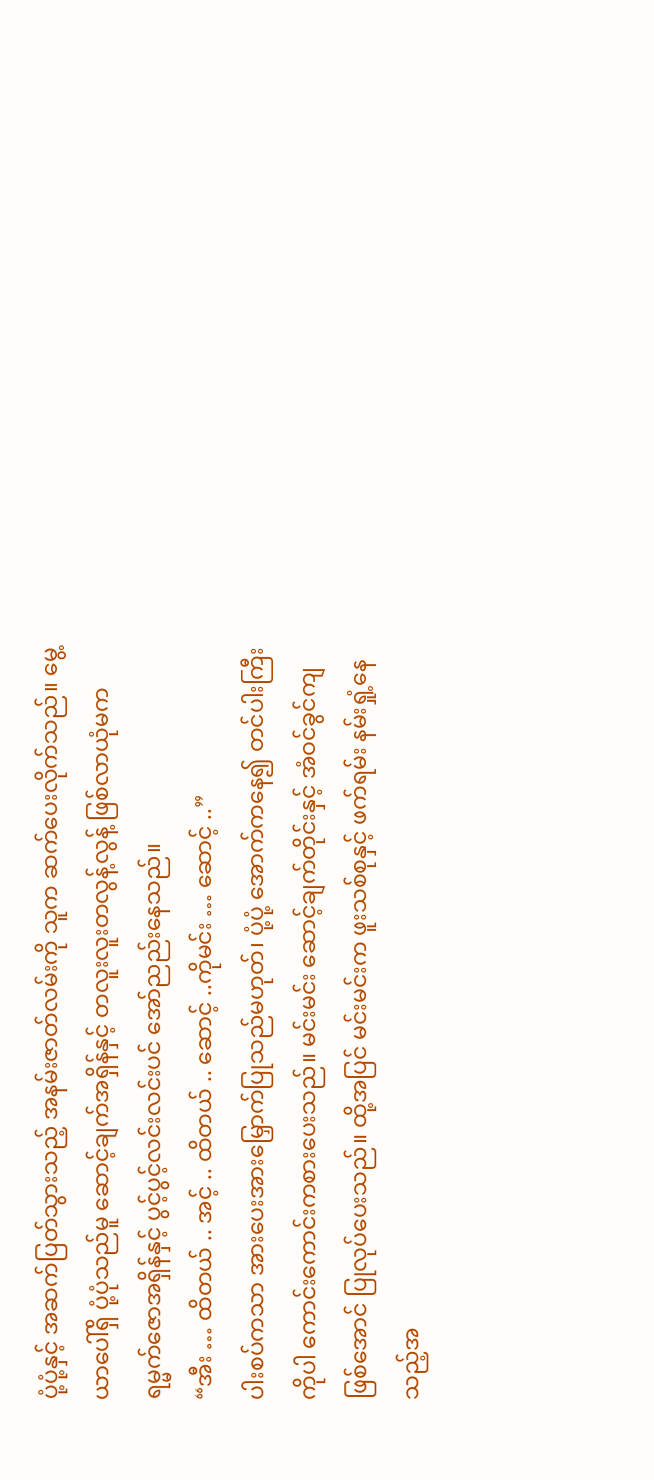ပုံ့ပုံ့နှင့် အဆက်ပြတ်သွားသည့် အနမ်းဇာတ်လမ်းကို သူက ဆက်ပေးလိုက်သည်။ မွေ့ယာပေါ်ရှိ ပုံ့ပုံသည်မူ ဆောင့်ချက်အရှိန်နှင့် တလူးလူးတလွန့်လွန့် ဖြစ်လာယုံမက ရမ္မက်ဇောအရှိန်နှင့် ပွင့်ပွင့်လင်းလင်းပင် အော်ညည်းနေသည်။
“အီး … ထိတယ် .. အင့် .. ထိတယ် .. ဆောင့် ..ကိုမင်း … ဆောင့် ..”
ပါးစပ်ကသာ အားပေးအားမြှောက်ပြုသည်မဟုတ်၊ ပုံ့ပုံ့ အောက်ကနေ၍ တင်ပါးကြီးကိုပါ ကောင်းကောင်းကစားပေးသည်။ မင်းမင်း ဆောင့်ချက်တိုင်းနှင့် အံဝင်ခွင်ကျဖြစ်အောင် ပြုလုပ်ပေးသည်။ ထို့အပြင် မင်းမင်းက ဖူးသစ်စုနှင့် ဖက်ရမ်း နမ်းရှုံ့နေသည့်အ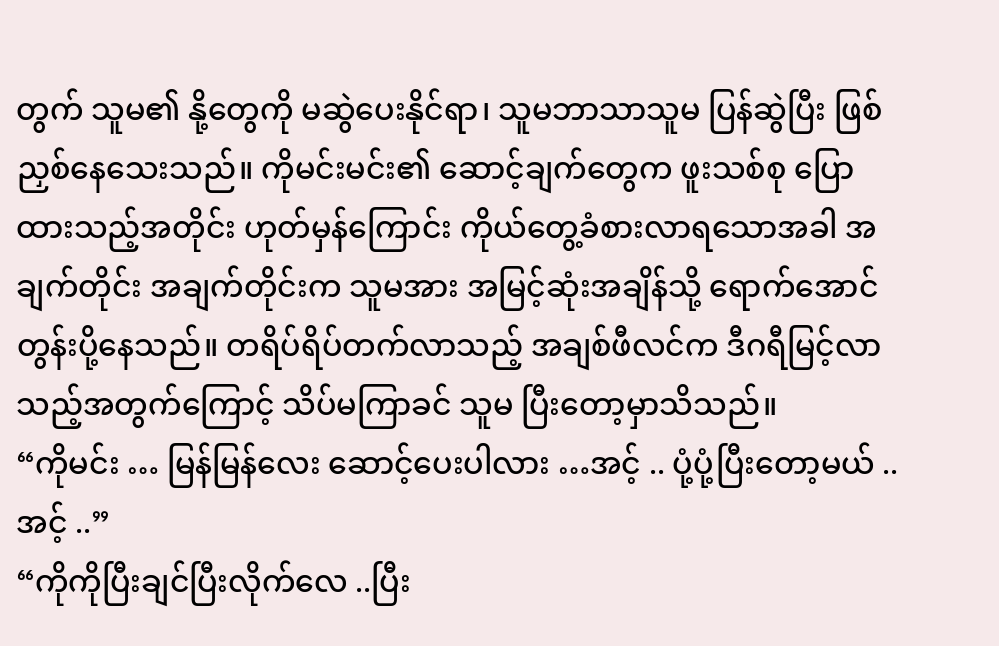တွက် သူမ၏ နို့တွေကို မဆွဲပေးနိုင်ရာ၊ သူမဘာသာသူမ ပြန်ဆွဲပြီး ဖြစ်ညှစ်နေသေးသည်။ ကိုမင်းမင်း၏ ဆောင့်ချက်တွေက ဖူးသစ်စု ပြောထားသည့်အတိုင်း ဟုတ်မှန်ကြောင်း ကိုယ်တွေ့ခံစားလာရသောအခါ အချက်တိုင်း အချက်တိုင်းက သူမအား အမြင့်ဆုံးအချိန်သို့ ရောက်အောင် တွန်းပို့နေသည်။ တရိပ်ရိပ်တက်လာသည့် အချစ်ဖီလင်က ဒီဂရီမြင့်လာသည့်အတွက်ကြောင့် သိပ်မကြာခင် သူမ ပြီးတော့မှာသိသည်။
“ကိုမင်း … မြန်မြန်လေး ဆောင့်ပေးပါလား …အင့် .. ပုံ့ပုံ့ပြီးတော့မယ် .. အင့် ..”
“ကိုကိုပြီးချင်ပြီးလိုက်လေ ..ပြီး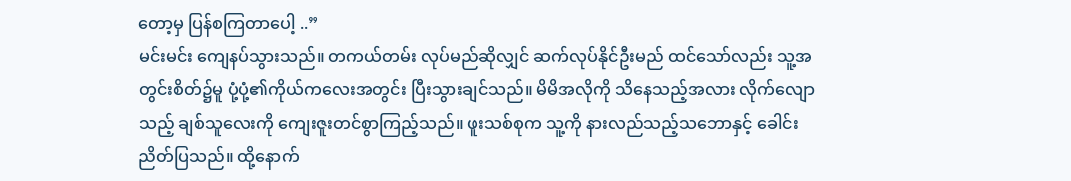တော့မှ ပြန်စကြတာပေါ့ ..”
မင်းမင်း ကျေနပ်သွားသည်။ တကယ်တမ်း လုပ်မည်ဆိုလျှင် ဆက်လုပ်နိုင်ဦးမည် ထင်သော်လည်း သူ့အတွင်းစိတ်၌မူ ပုံ့ပုံ့၏ကိုယ်ကလေးအတွင်း ပြီးသွားချင်သည်။ မိမိအလိုကို သိနေသည့်အလား လိုက်လျောသည့် ချစ်သူလေးကို ကျေးဇူးတင်စွာကြည့်သည်။ ဖူးသစ်စုက သူ့ကို နားလည်သည့်သဘောနှင့် ခေါင်းညိတ်ပြသည်။ ထို့နောက်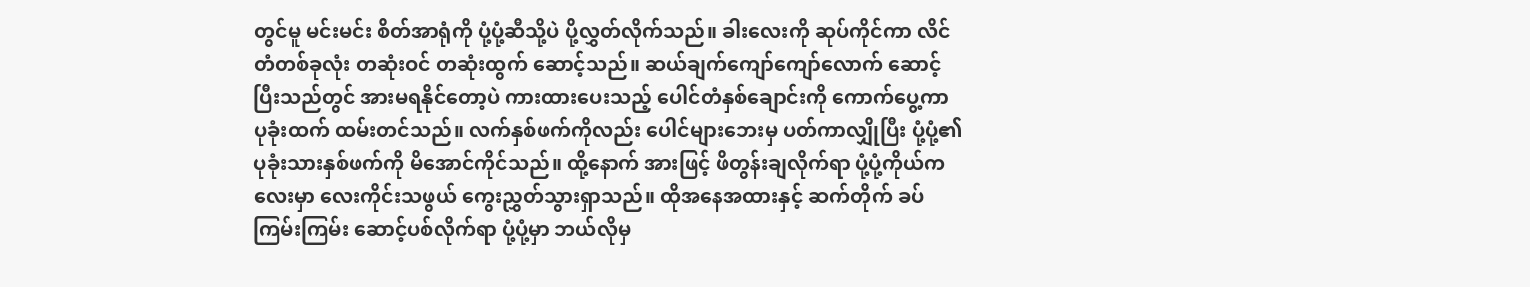တွင်မူ မင်းမင်း စိတ်အာရုံကို ပုံ့ပုံ့ဆီသို့ပဲ ပို့လွှတ်လိုက်သည်။ ခါးလေးကို ဆုပ်ကိုင်ကာ လိင်တံတစ်ခုလုံး တဆုံးဝင် တဆုံးထွက် ဆောင့်သည်။ ဆယ်ချက်ကျော်ကျော်လောက် ဆောင့်ပြီးသည်တွင် အားမရနိုင်တော့ပဲ ကားထားပေးသည့် ပေါင်တံနှစ်ချောင်းကို ကောက်ပွေ့ကာ ပုခုံးထက် ထမ်းတင်သည်။ လက်နှစ်ဖက်ကိုလည်း ပေါင်များဘေးမှ ပတ်ကာလျှိုပြီး ပုံ့ပုံ့၏ ပုခုံးသားနှစ်ဖက်ကို မိအောင်ကိုင်သည်။ ထို့နောက် အားဖြင့် ဖိတွန်းချလိုက်ရာ ပုံ့ပုံ့ကိုယ်ကလေးမှာ လေးကိုင်းသဖွယ် ကွေးညွှတ်သွားရှာသည်။ ထိုအနေအထားနှင့် ဆက်တိုက် ခပ်ကြမ်းကြမ်း ဆောင့်ပစ်လိုက်ရာ ပုံ့ပုံ့မှာ ဘယ်လိုမှ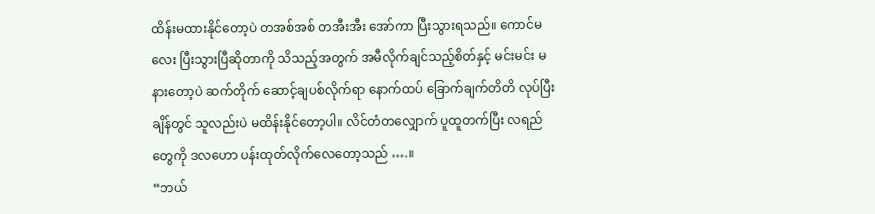ထိန်းမထားနိုင်တော့ပဲ တအစ်အစ် တအီးအီး အော်ကာ ပြီးသွားရသည်။ ကောင်မလေး ပြီးသွားပြီဆိုတာကို သိသည့်အတွက် အမီလိုက်ချင်သည့်စိတ်နှင့် မင်းမင်း မနားတော့ပဲ ဆက်တိုက် ဆောင့်ချပစ်လိုက်ရာ နောက်ထပ် ခြောက်ချက်တိတိ လုပ်ပြီးချိန်တွင် သူလည်းပဲ မထိန်းနိုင်တော့ပါ။ လိင်တံတလျှောက် ပူထူတက်ပြီး လရည်တွေကို ဒလဟော ပန်းထုတ်လိုက်လေတော့သည် ….။
“ဘယ်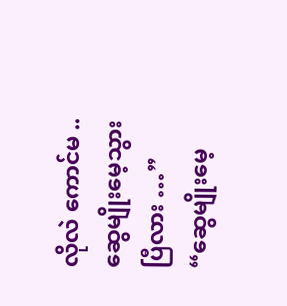လိုလဲ ကောင်မ .. ဆွေမျိုးမေ့သွားပြီလား …”
“ဆွေမျိုးမေ့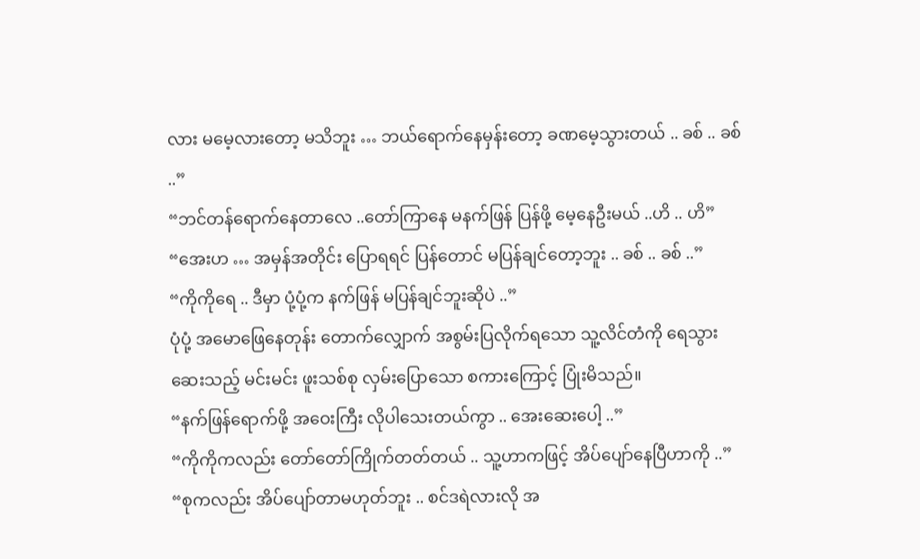လား မမေ့လားတော့ မသိဘူး … ဘယ်ရောက်နေမှန်းတော့ ခဏမေ့သွားတယ် .. ခစ် .. ခစ် ..”
“ဘင်တန်ရောက်နေတာလေ ..တော်ကြာနေ မနက်ဖြန် ပြန်ဖို့ မေ့နေဦးမယ် ..ဟိ .. ဟိ”
“အေးဟ … အမှန်အတိုင်း ပြောရရင် ပြန်တောင် မပြန်ချင်တော့ဘူး .. ခစ် .. ခစ် ..”
“ကိုကိုရေ .. ဒီမှာ ပုံ့ပုံ့က နက်ဖြန် မပြန်ချင်ဘူးဆိုပဲ ..”
ပုံပုံ့ အမောဖြေနေတုန်း တောက်လျှောက် အစွမ်းပြလိုက်ရသော သူ့လိင်တံကို ရေသွားဆေးသည့် မင်းမင်း ဖူးသစ်စု လှမ်းပြောသော စကားကြောင့် ပြုံးမိသည်။
“နက်ဖြန်ရောက်ဖို့ အဝေးကြီး လိုပါသေးတယ်ကွာ .. အေးဆေးပေါ့ ..”
“ကိုကိုကလည်း တော်တော်ကြိုက်တတ်တယ် .. သူ့ဟာကဖြင့် အိပ်ပျော်နေပြီဟာကို ..”
“စုကလည်း အိပ်ပျော်တာမဟုတ်ဘူး .. စင်ဒရဲလားလို အ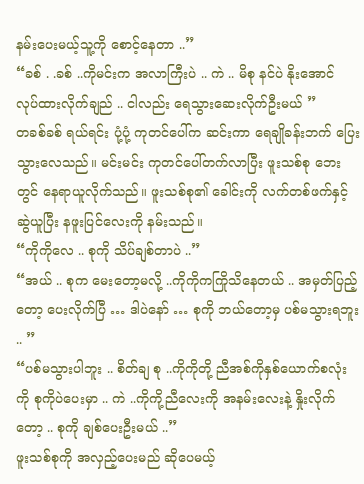နမ်းပေးမယ့်သူ့ကို စောင့်နေတာ ..”
“ခစ် . .ခစ် ..ကိုမင်းက အလာကြီးပဲ .. ကဲ .. မိစု နင်ပဲ နိုးအောင် လုပ်ထားလိုက်ချည် .. ငါလည်း ရေသွားဆေးလိုက်ဦးမယ် ”
တခစ်ခစ် ရယ်ရင်း ပုံ့ပုံ့ ကုတင်ပေါ်က ဆင်းကာ ရေချိုခန်းဘက် ပြေးသွားလေသည်။ မင်းမင်း ကုတင်ပေါ်တက်လာပြီး ဖူးသစ်စု ဘေးတွင် နေရာယူလိုက်သည်။ ဖူးသစ်စု၏ ခေါင်းကို လက်တစ်ဖက်နှင့် ဆွဲယူပြီး နဖူးပြင်လေးကို နမ်းသည်။
“ကိုကိုလေ .. စုကို သိပ်ချစ်တာပဲ ..”
“အယ် .. စုက မေးတော့မလို့ ..ကိုကိုကကြိုသိနေတယ် .. အမှတ်ပြည့်တော့ ပေးလိုက်ပြီ … ဒါပဲနော် … စုကို ဘယ်တော့မှ ပစ်မသွားရဘူး .. ”
“ပစ်မသွားပါဘူး .. စိတ်ချ စု ..ကိုကိုတို့ ညီအစ်ကိုနှစ်ယောက်စလုံးကို စုကိုပဲပေးမှာ .. ကဲ ..ကိုကို့ညီလေးကို အနမ်းလေးနဲ့ နှိုးလိုက်တော့ .. စုကို ချစ်ပေးဦးမယ် ..”
ဖူးသစ်စုကို အလှည့်ပေးမည် ဆိုပေမယ့်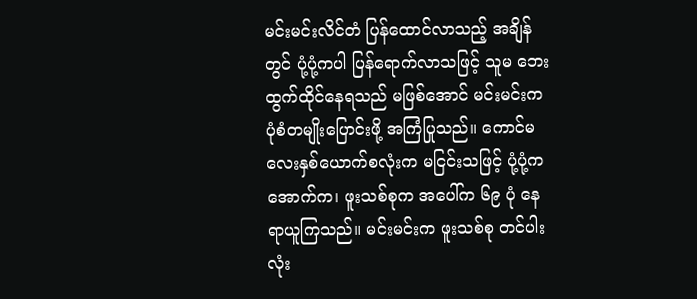မင်းမင်းလိင်တံ ပြန်ထောင်လာသည့် အချိန်တွင် ပုံ့ပုံ့ကပါ ပြန်ရောက်လာသဖြင့် သူမ ဘေးထွက်ထိုင်နေရသည် မဖြစ်အောင် မင်းမင်းက ပုံစံတမျိုးပြောင်းဖို့ အကြံပြုသည်။ ကောင်မလေးနှစ်ယောက်စလုံးက မငြင်းသဖြင့် ပုံ့ပုံ့က အောက်က၊ ဖူးသစ်စုက အပေါ်က ၆၉ ပုံ နေရာယူကြသည်။ မင်းမင်းက ဖူးသစ်စု တင်ပါးလုံး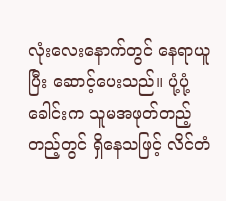လုံးလေးနောက်တွင် နေရာယူပြီး ဆောင့်ပေးသည်။ ပုံ့ပုံ့ခေါင်းက သူမအဖုတ်တည့်တည့်တွင် ရှိနေသဖြင့် လိင်တံ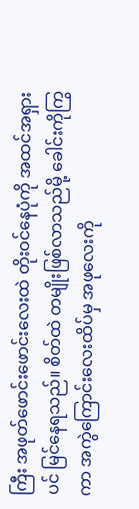ကြီး အဖုတ်ဖောင်းဖောင်းလေးထဲ တိုးဝင်နေပုံကို အထင်အရှားပင် မြင်နေရသည်။ စိတ်ထဲ တမျိုးဖြစ်လာသည်မို့ ခေါင်းကိုကြွကာ အကွဲကြောင်းလေးထိပ်မှ အဖုလေးကို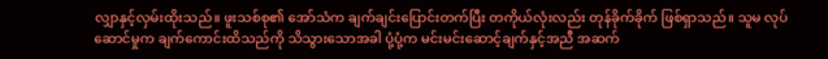လျှာနှင့်လှမ်းထိုးသည်။ ဖူးသစ်စု၏ အော်သံက ချက်ချင်းပြောင်းတက်ပြီး တကိုယ်လုံးလည်း တုန်ခိုက်ခိုက် ဖြစ်ရှာသည်။ သူမ လုပ်ဆောင်မှုက ချက်ကောင်းထိသည်ကို သိသွားသောအခါ ပုံ့ပုံ့က မင်းမင်းဆောင့်ချက်နှင့်အညီ အဆက်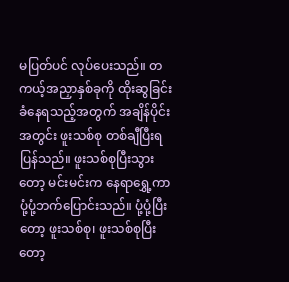မပြတ်ပင် လုပ်ပေးသည်။ တကယ့်အညှာနှစ်ခုကို ထိုးဆွခြင်း ခံနေရသည့်အတွက် အချိန်ပိုင်းအတွင်း ဖူးသစ်စု တစ်ချီပြီးရပြန်သည်။ ဖူးသစ်စုပြီးသွားတော့ မင်းမင်းက နေရာရွှေ့ကာ ပုံ့ပုံ့ဘက်ပြောင်းသည်။ ပုံ့ပုံ့ပြီးတော့ ဖူးသစ်စု၊ ဖူးသစ်စုပြီးတော့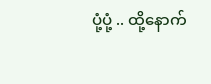ပုံ့ပုံ့ .. ထို့နောက်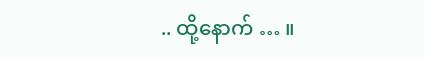.. ထို့နောက် … ။